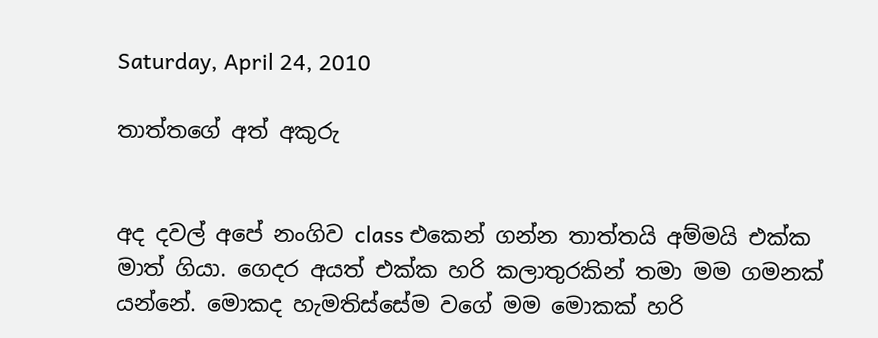Saturday, April 24, 2010

තාත්තගේ අත් අකුරු


අද දවල් අපේ නංගිව class එකෙන් ගන්න තාත්තයි අම්මයි එක්ක මාත් ගියා. ගෙදර අයත් එක්ක හරි කලාතුරකින් තමා මම ගමනක් යන්නේ. මොකද හැමතිස්සේම වගේ මම මොකක් හරි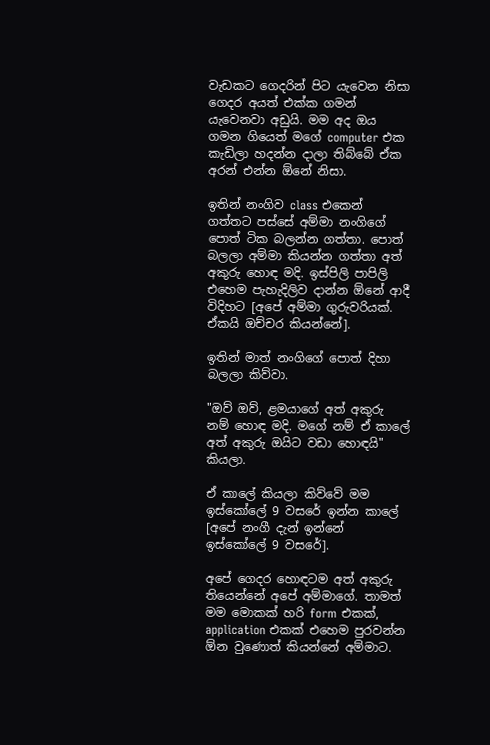වැඩකට ගෙදරින් පිට යැවෙන නිසා ගෙදර අයත් එක්ක ගමන් යැවෙනවා අඩුයි. මම අද ඔය ගමන ගියෙත් මගේ computer එක කැඩිලා හදන්න දාලා තිබ්බේ ඒක අරන් එන්න ඕනේ නිසා.

ඉතින් නංගිව class එකෙන් ගත්තට පස්සේ අම්මා නංගිගේ පොත් ටික බලන්න ගත්තා. පොත් බලලා අම්මා කියන්න ගත්තා අත් අකුරු හොඳ මදි. ඉස්පිලි පාපිලි එහෙම පැහැදිලිව දාන්න ඕනේ ආදී විදිහට [අපේ අම්මා ගුරුවරියක්. ඒකයි ඔච්චර කියන්නේ].

ඉතින් මාත් නංගිගේ පොත් දිහා බලලා කිව්වා.

"ඔව් ඔව්, ළමයාගේ අත් අකුරු නම් හොඳ මදි. මගේ නම් ඒ කාලේ අත් අකුරු ඔයිට වඩා හොඳයි" කියලා.

ඒ කාලේ කියලා කිව්වේ මම ඉස්කෝලේ 9 වසරේ ඉන්න කාලේ [අපේ නංගී දැන් ඉන්නේ ඉස්කෝලේ 9 වසරේ].

අපේ ගෙදර හොඳටම අත් අකුරු තියෙන්නේ අපේ අම්මාගේ. තාමත් මම මොකක් හරි form එකක්, application එකක් එහෙම පුරවන්න ඕන වුණොත් කියන්නේ අම්මාට.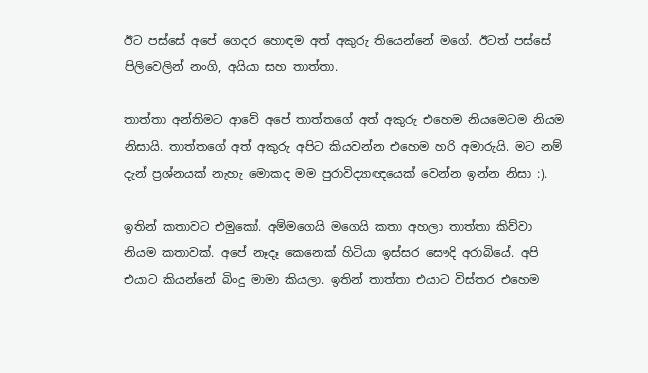ඊට පස්සේ අපේ ගෙදර හොඳම අත් අකුරු තියෙන්නේ මගේ. ඊටත් පස්සේ පිලිවෙලින් නංගි, අයියා සහ තාත්තා.

තාත්තා අන්තිමට ආවේ අපේ තාත්තගේ අත් අකුරු එහෙම නියමෙටම නියම නිසායි. තාත්තගේ අත් අකුරු අපිට කියවන්න එහෙම හරි අමාරුයි. මට නම් දැන් ප්‍රශ්නයක් නැහැ මොකද මම පුරාවිද්‍යාඥයෙක් වෙන්න ඉන්න නිසා :).

ඉතින් කතාවට එමුකෝ. අම්මගෙයි මගෙයි කතා අහලා තාත්තා කිව්වා නියම කතාවක්. අපේ නෑදෑ කෙනෙක් හිටියා ඉස්සර සෞදි අරාබියේ. අපි එයාට කියන්නේ බිංදු මාමා කියලා. ඉතින් තාත්තා එයාට විස්තර එහෙම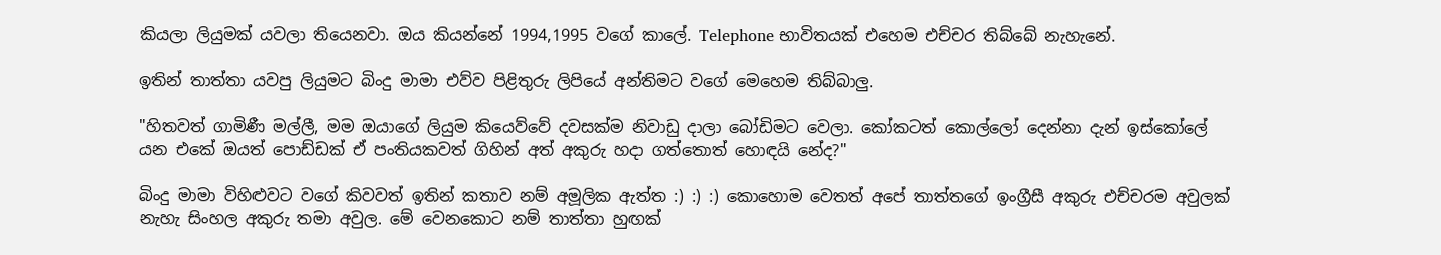කියලා ලියුමක් යවලා තියෙනවා. ඔය කියන්නේ 1994,1995 වගේ කාලේ. Telephone භාවිතයක් එහෙම එච්චර තිබ්බේ නැහැනේ.

ඉතින් තාත්තා යවපු ලියුමට බිංදු මාමා එව්ව පිළිතුරු ලිපියේ අන්තිමට වගේ මෙහෙම තිබ්බාලු.

"හිතවත් ගාමිණී මල්ලී, මම ඔයාගේ ලියුම කියෙව්වේ දවසක්ම නිවාඩු දාලා බෝඩිමට වෙලා. කෝකටත් කොල්ලෝ දෙන්නා දැන් ඉස්කෝලේ යන එකේ ඔයත් පොඩ්ඩක් ඒ පංතියකවත් ගිහින් අත් අකුරු හදා ගත්තොත් හොඳයි නේද?"

බිංදු මාමා විහිළුවට වගේ කිවවත් ඉතින් කතාව නම් අමූලික ඇත්ත :) :) :) කොහොම වෙතත් අපේ තාත්තගේ ඉංග්‍රීසී අකුරු එච්චරම අවුලක් නැහැ සිංහල අකුරු තමා අවුල. මේ වෙනකොට නම් තාත්තා හුඟක්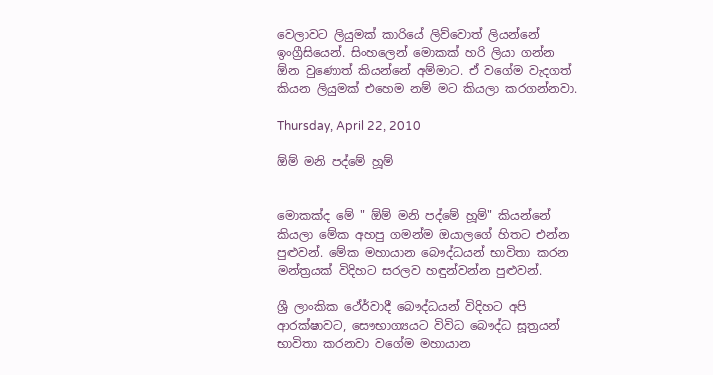වෙලාවට ලියුමක් කාරියේ ලිව්වොත් ලියන්නේ ඉංග්‍රීසියෙන්. සිංහලෙන් මොකක් හරි ලියා ගන්න ඕන වුණොත් කියන්නේ අම්මාට. ඒ වගේම වැදගත් කියන ලියුමක් එහෙම නම් මට කියලා කරගන්නවා.

Thursday, April 22, 2010

ඕම් මනි පද්මේ හූම්


මොකක්ද මේ " ඕම් මනි පද්මේ හූම්" කියන්නේ කියලා මේක අහපු ගමන්ම ඔයාලගේ හිතට එන්න පුළුවන්. මේක මහායාන බෞද්ධයන් භාවිතා කරන මන්ත්‍රයක් විදිහට සරලව හඳුන්වන්න පුළුවන්.

ශ්‍රී ලාංකික ථේර්වාදී බෞද්ධයන් විදිහට අපි ආරක්ෂාවට, සෞභාග්‍යයට විවිධ බෞද්ධ සූත්‍රයන් භාවිතා කරනවා වගේම මහායාන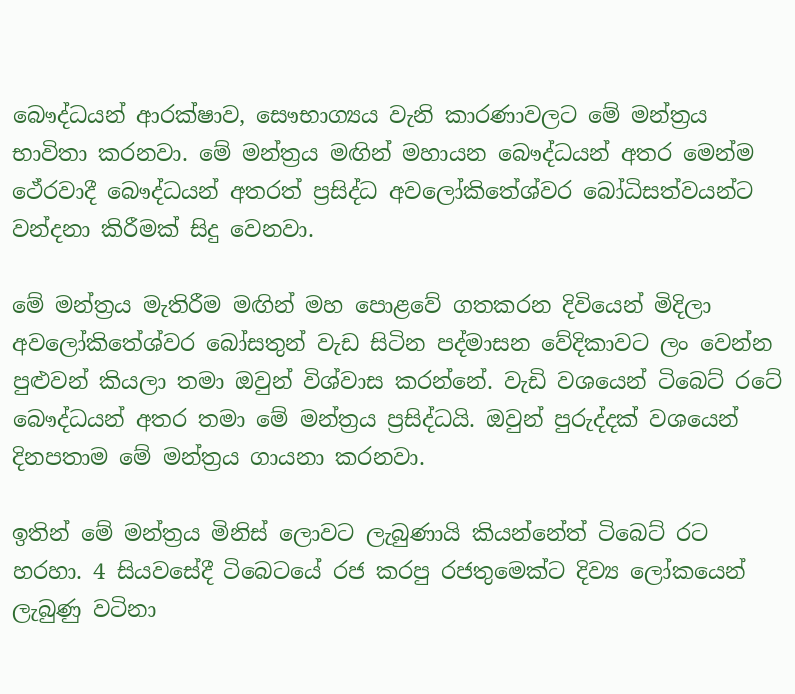බෞද්ධයන් ආරක්ෂාව, සෞභාග්‍යය වැනි කාරණාවලට මේ මන්ත්‍රය භාවිතා කරනවා. මේ මන්ත්‍රය මඟින් මහායන බෞද්ධයන් අතර මෙන්ම ථේරවාදී බෞද්ධයන් අතරත් ප්‍රසිද්ධ අවලෝකිතේශ්වර බෝධිසත්වයන්ට වන්දනා කිරීමක් සිදු වෙනවා.

මේ මන්ත්‍රය මැතිරීම මඟින් මහ පොළවේ ගතකරන දිවියෙන් මිදිලා අවලෝකිතේශ්වර බෝසතුන් වැඩ සිටින පද්මාසන වේදිකාවට ලං වෙන්න පුළුවන් කියලා තමා ඔවුන් විශ්වාස කරන්නේ. වැඩි වශයෙන් ටිබෙට් රටේ බෞද්ධයන් අතර තමා මේ මන්ත්‍රය ප්‍රසිද්ධයි. ඔවුන් පුරුද්දක් වශයෙන් දිනපතාම මේ මන්ත්‍රය ගායනා කරනවා.

ඉතින් මේ මන්ත්‍රය මිනිස් ලොවට ලැබුණායි කියන්නේත් ටිබෙට් රට හරහා. 4 සියවසේදී ටිබෙටයේ රජ කරපු රජතුමෙක්ට දිව්‍ය ලෝකයෙන් ලැබුණු වටිනා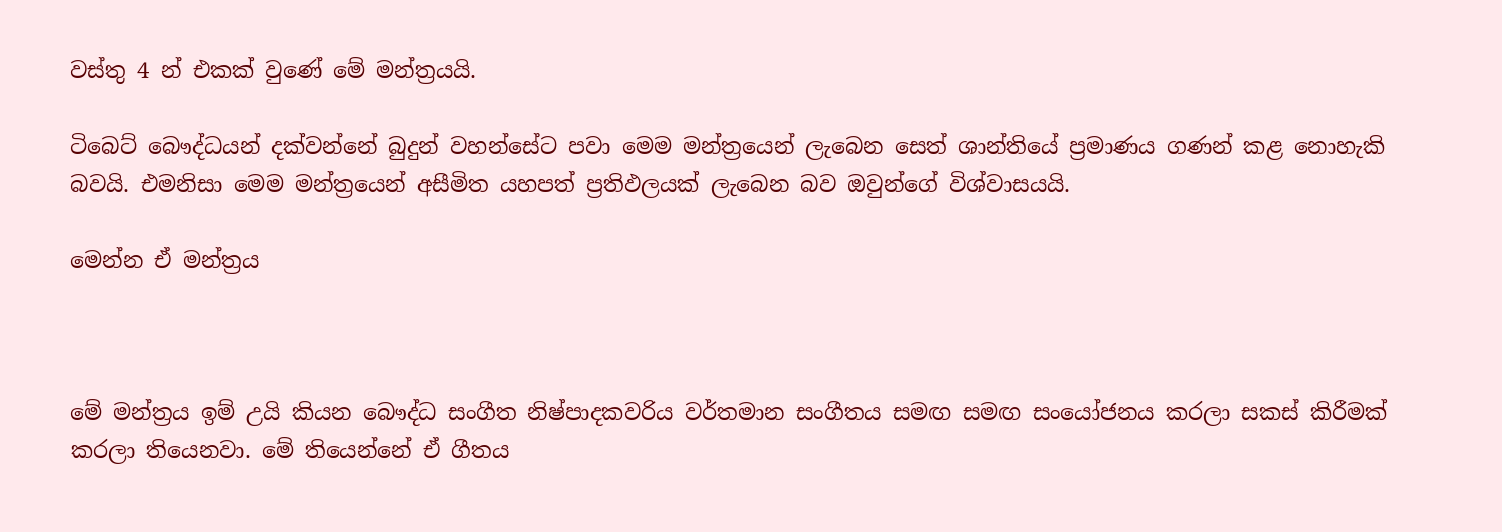වස්තු 4 න් එකක් වුණේ මේ මන්ත්‍රයයි.

ටිබෙට් බෞද්ධයන් දක්වන්නේ බුදුන් වහන්සේට පවා මෙම මන්ත්‍රයෙන් ලැබෙන සෙත් ශාන්තියේ ප්‍රමාණය ගණන් කළ නොහැකි බවයි. එමනිසා මෙම මන්ත්‍රයෙන් අසීමිත යහපත් ප්‍රතිඵලයක් ලැබෙන බව ඔවුන්ගේ විශ්වාසයයි.

මෙන්න ඒ මන්ත්‍රය



මේ මන්ත්‍රය ඉම් උයි කියන බෞද්ධ සංගීත නිෂ්පාදකවරිය වර්තමාන සංගීතය සමඟ සමඟ සංයෝජනය කරලා සකස් කිරීමක් කරලා තියෙනවා. මේ තියෙන්නේ ඒ ගීතය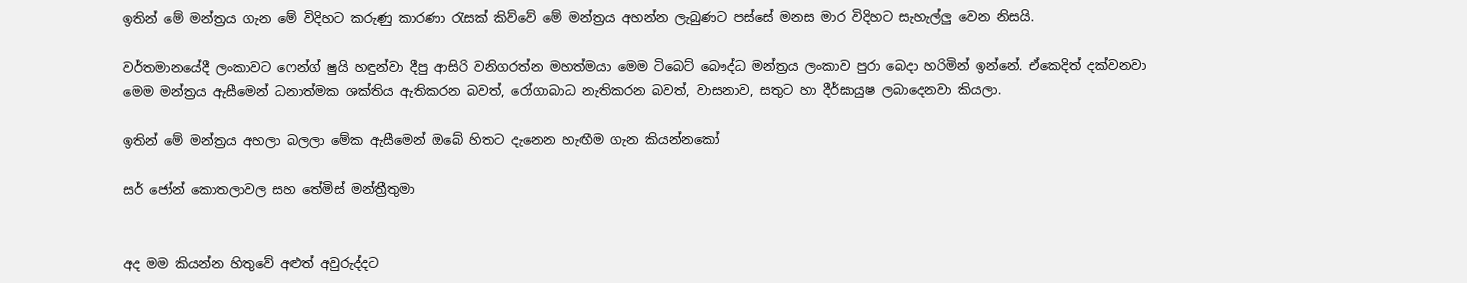ඉතින් මේ මන්ත්‍රය ගැන මේ විදිහට කරුණු කාරණා රැසක් කිව්වේ මේ මන්ත්‍රය අහන්න ලැබුණට පස්සේ මනස මාර විදිහට සැහැල්ලු වෙන නිසයි.

වර්තමානයේදී ලංකාවට ෆෙන්ග් ෂුයි හඳුන්වා දීපු ආසිරි වනිගරත්න මහත්මයා මෙම ටිබෙට් බෞද්ධ මන්ත්‍රය ලංකාව පුරා බෙදා හරිමින් ඉන්නේ. ඒකෙදිත් දක්වනවා මෙම මන්ත්‍රය ඇසීමෙන් ධනාත්මක ශක්තිය ඇතිකරන බවත්, රෝගාබාධ නැතිකරන බවත්, වාසනාව, සතුට හා දීර්ඝායුෂ ලබාදෙනවා කියලා.

ඉතින් මේ මන්ත්‍රය අහලා බලලා මේක ඇසීමෙන් ඔබේ හිතට දැනෙන හැඟීම ගැන කියන්නකෝ

සර් ජෝන් කොතලාවල සහ තේමිස් මන්ත්‍රීතුමා


අද මම කියන්න හිතුවේ අළුත් අවුරුද්දට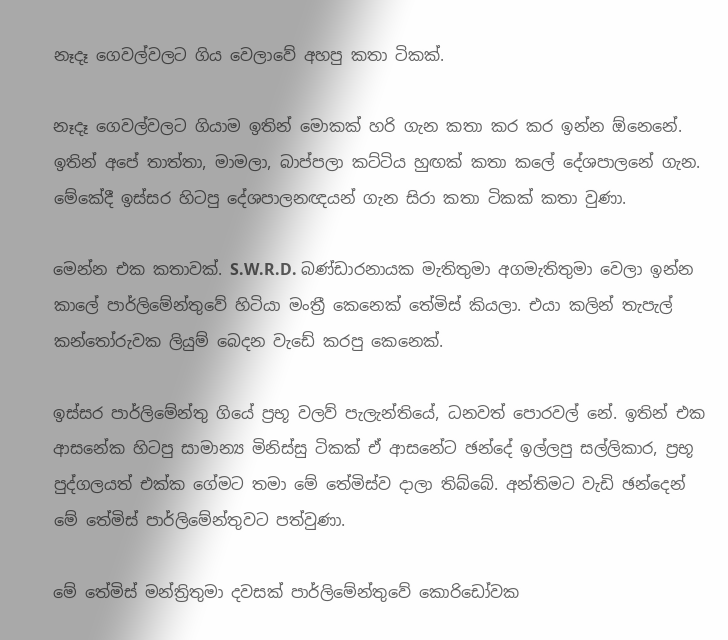නෑදෑ ගෙවල්වලට ගිය වෙලාවේ අහපු කතා ටිකක්.

නෑදෑ ගෙවල්වලට ගියාම ඉතින් මොකක් හරි ගැන කතා කර කර ඉන්න ඕනෙනේ. ඉතින් අපේ තාත්තා, මාමලා, බාප්පලා කට්ටිය හුඟක් කතා කලේ දේශපාලනේ ගැන. මේකේදී ඉස්සර හිටපු දේශපාලනඥයන් ගැන සිරා කතා ටිකක් කතා වුණා.

මෙන්න එක කතාවක්. S.W.R.D. බණ්ඩාරනායක මැතිතුමා අගමැතිතුමා වෙලා ඉන්න කාලේ පාර්ලිමේන්තුවේ හිටියා මංත්‍රී කෙනෙක් තේමිස් කියලා. එයා කලින් තැපැල් කන්තෝරුවක ලියුම් බෙදන වැඩේ කරපු කෙනෙක්.

ඉස්සර පාර්ලිමේන්තු ගියේ ප්‍රභූ වලව් පැලැන්තියේ, ධනවත් පොරවල් නේ. ඉතින් එක ආසනේක හිටපු සාමාන්‍ය මිනිස්සු ටිකක් ඒ ආසනේට ඡන්දේ ඉල්ලපු සල්ලිකාර, ප්‍රභූ පුද්ගලයත් එක්ක ගේමට තමා මේ තේමිස්ව දාලා තිබ්බේ. අන්තිමට වැඩි ඡන්දෙන් මේ තේමිස් පාර්ලිමේන්තුවට පත්වුණා.

මේ තේමිස් මන්ත්‍රිතුමා දවසක් පාර්ලිමේන්තුවේ කොරිඩෝවක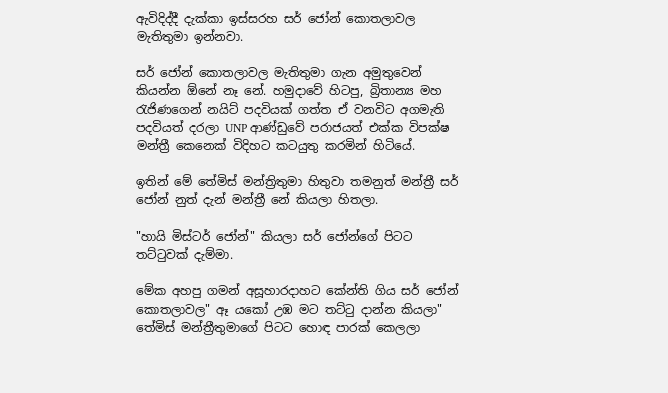ඇවිදිද්දී දැක්කා ඉස්සරහ සර් ජෝන් කොතලාවල මැතිතුමා ඉන්නවා.

සර් ජෝන් කොතලාවල මැතිතුමා ගැන අමුතුවෙන් කියන්න ඕනේ නෑ නේ. හමුදාවේ හිටපු, බ්‍රිතාන්‍ය මහ රැජිණගෙන් නයිට් පදවියක් ගත්ත ඒ වනවිට අගමැති පදවියත් දරලා UNP ආණ්ඩුවේ පරාජයත් එක්ක විපක්ෂ මන්ත්‍රී කෙනෙක් විදිහට කටයුතු කරමින් හිටියේ.

ඉතින් මේ තේමිස් මන්ත්‍රිතුමා හිතුවා තමනුත් මන්ත්‍රී සර් ජෝන් නුත් දැන් මන්ත්‍රී නේ කියලා හිතලා.

"හායි මිස්ටර් ජෝන්" කියලා සර් ජෝන්ගේ පිටට තට්ටුවක් දැම්මා.

මේක අහපු ගමන් අසූහාරදාහට කේන්ති ගිය සර් ජෝන් කොතලාවල" ඈ යකෝ උඹ මට තට්ටු දාන්න කියලා" තේමිස් මන්ත්‍රීතුමාගේ පිටට හොඳ පාරක් කෙලලා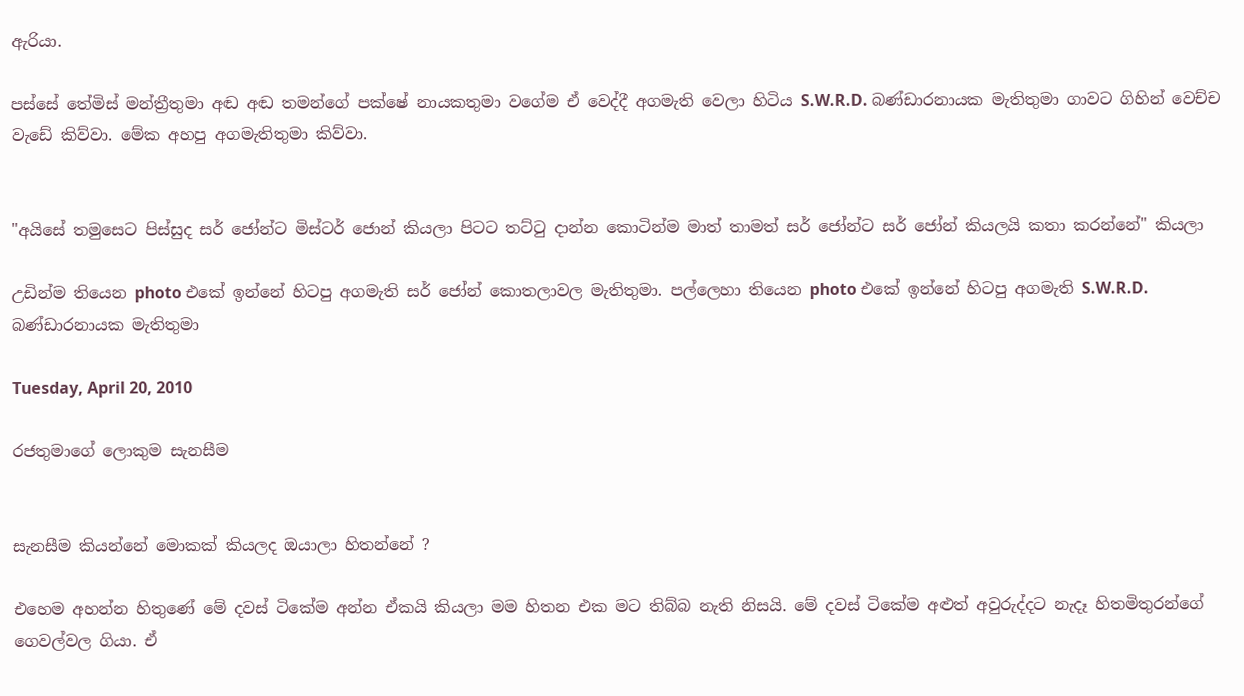ඇරියා.

පස්සේ තේමිස් මන්ත්‍රීතුමා අඬ අඬ තමන්ගේ පක්ෂේ නායකතුමා වගේම ඒ වෙද්දී අගමැති වෙලා හිටිය S.W.R.D. බණ්ඩාරනායක මැතිතුමා ගාවට ගිහින් වෙච්ච වැඩේ කිව්වා. මේක අහපු අගමැතිතුමා කිව්වා.


"අයිසේ තමුසෙට පිස්සුද සර් ජෝන්ට මිස්ටර් ජොන් කියලා පිටට තට්ටු දාන්න කොටින්ම මාත් තාමත් සර් ජෝන්ට සර් ජෝන් කියලයි කතා කරන්නේ" කියලා

උඩින්ම තියෙන photo එකේ ඉන්නේ හිටපු අගමැති සර් ජෝන් කොතලාවල මැතිතුමා. පල්ලෙහා තියෙන photo එකේ ඉන්නේ හිටපු අගමැති S.W.R.D. බණ්ඩාරනායක මැතිතුමා

Tuesday, April 20, 2010

රජතුමාගේ ලොකුම සැනසීම


සැනසීම කියන්නේ මොකක් කියලද ඔයාලා හිතන්නේ ?

එහෙම අහන්න හිතුණේ මේ දවස් ටිකේම අන්න ඒකයි කියලා මම හිතන එක මට තිබ්බ නැති නිසයි. මේ දවස් ටිකේම අළුත් අවුරුද්දට නැදෑ හිතමිතුරන්ගේ ගෙවල්වල ගියා. ඒ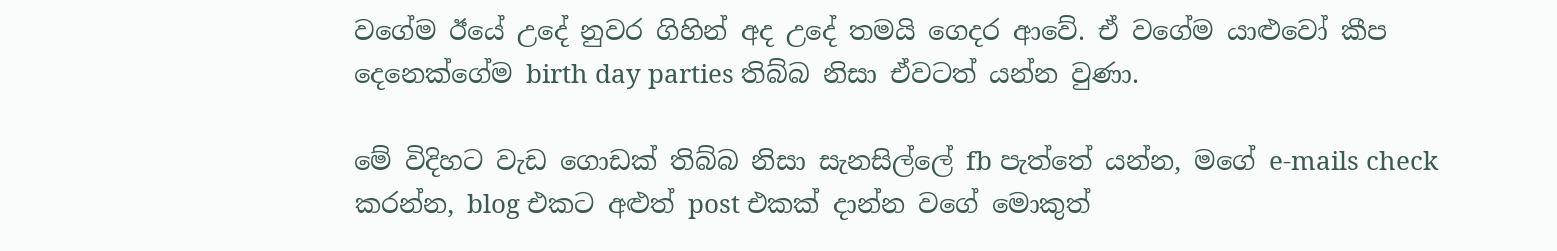වගේම ඊයේ උදේ නුවර ගිහින් අද උදේ තමයි ගෙදර ආවේ. ඒ වගේම යාළුවෝ කීප දෙනෙක්ගේම birth day parties තිබ්බ නිසා ඒවටත් යන්න වුණා.

මේ විදිහට වැඩ ගොඩක් තිබ්බ නිසා සැනසිල්ලේ fb පැත්තේ යන්න, මගේ e-mails check කරන්න, blog එකට අළුත් post එකක් දාන්න වගේ මොකුත්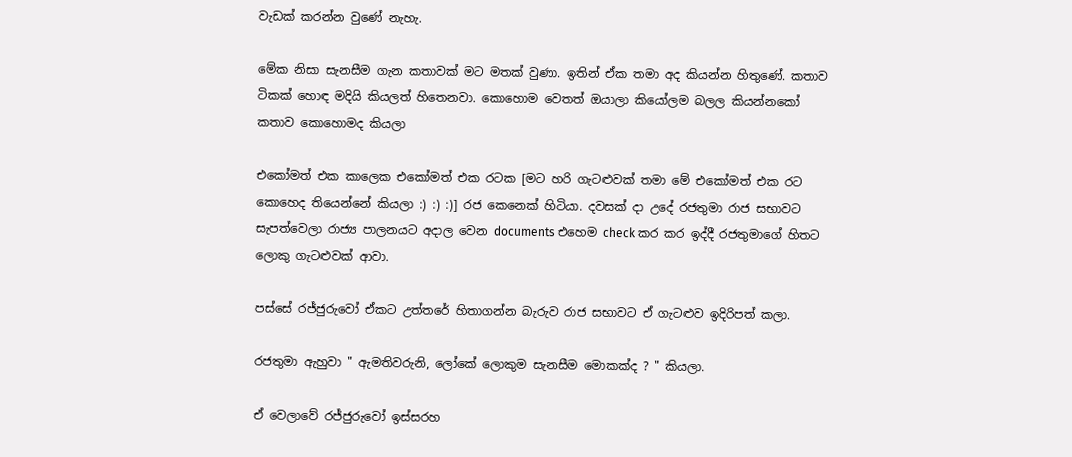වැඩක් කරන්න වුණේ නැහැ.

මේක නිසා සැනසීම ගැන කතාවක් මට මතක් වුණා. ඉතින් ඒක තමා අද කියන්න හිතුණේ. කතාව ටිකක් හොඳ මදියි කියලත් හිතෙනවා. කොහොම වෙතත් ඔයාලා කියෝලම බලල කියන්නකෝ කතාව කොහොමද කියලා

එකෝමත් එක කාලෙක එකෝමත් එක රටක [මට හරි ගැටළුවක් තමා මේ එකෝමත් එක රට කොහෙද තියෙන්නේ කියලා :) :) :)] රජ කෙනෙක් හිටියා. දවසක් දා උදේ රජතුමා රාජ සභාවට සැපත්වෙලා රාජ්‍ය පාලනයට අදාල වෙන documents එහෙම check කර කර ඉද්දී රජතුමාගේ හිතට ලොකු ගැටළුවක් ආවා.

පස්සේ රජ්ජුරුවෝ ඒකට උත්තරේ හිතාගන්න බැරුව රාජ සභාවට ඒ ගැටළුව ඉදිරිපත් කලා.

රජතුමා ඇහුවා " ඇමතිවරුනි, ලෝකේ ලොකුම සැනසීම මොකක්ද ? " කියලා.

ඒ වෙලාවේ රජ්ජුරුවෝ ඉස්සරහ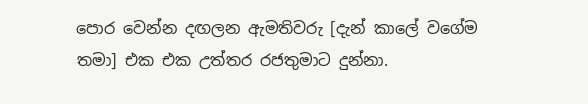පොර වෙන්න දඟලන ඇමතිවරු [දැන් කාලේ වගේම තමා] එක එක උත්තර රජතුමාට දුන්නා.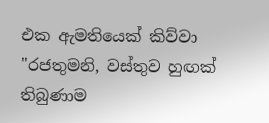එක ඇමතියෙක් කිව්වා "රජතුමනි, වස්තුව හුඟක් තිබුණාම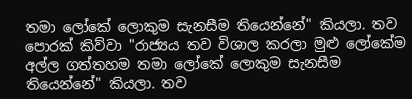තමා ලෝකේ ලොකුම සැනසීම තියෙන්නේ" කියලා. තව පොරක් කිව්වා "රාජ්‍යය තව විශාල කරලා මුළු ලෝකේම අල්ල ගත්තහම තමා ලෝකේ ලොකුම සැනසීම තියෙන්නේ" කියලා. තව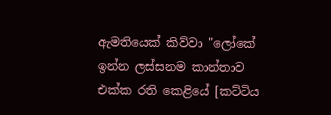ඇමතියෙක් කිව්වා "ලෝකේ ඉන්න ලස්සනම කාන්තාව එක්ක රති කෙළියේ [කට්ටිය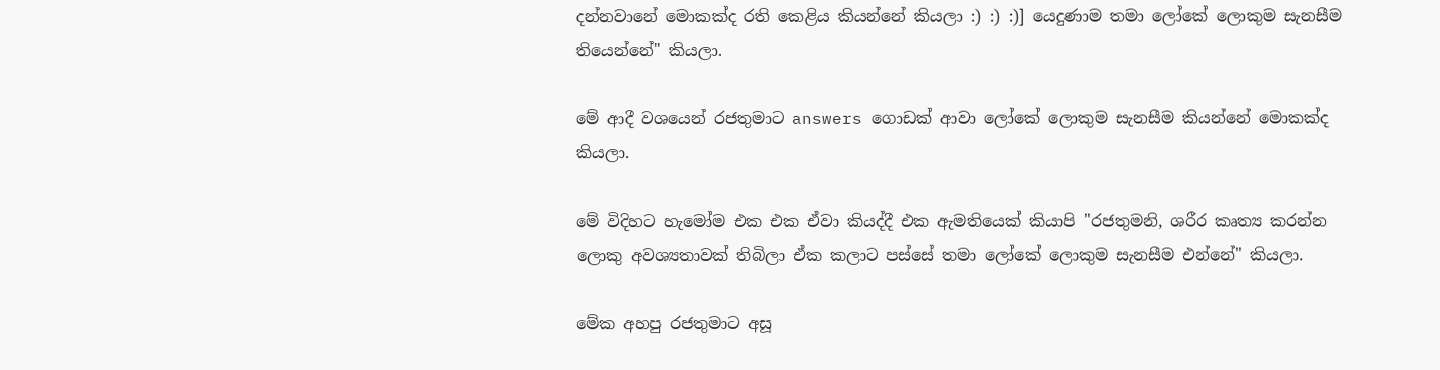දන්නවානේ මොකක්ද රති කෙළිය කියන්නේ කියලා :) :) :)] යෙදුණාම තමා ලෝකේ ලොකුම සැනසීම තියෙන්නේ" කියලා.

මේ ආදී වශයෙන් රජතුමාට answers ගොඩක් ආවා ලෝකේ ලොකුම සැනසීම කියන්නේ මොකක්ද කියලා.

මේ විදිහට හැමෝම එක එක ඒවා කියද්දී එක ඇමතියෙක් කියාපි "රජතුමනි, ශරීර කෘත්‍ය කරන්න ලොකු අවශ්‍යතාවක් තිබිලා ඒක කලාට පස්සේ තමා ලෝකේ ලොකුම සැනසීම එන්නේ" කියලා.

මේක අහපු රජතුමාට අසූ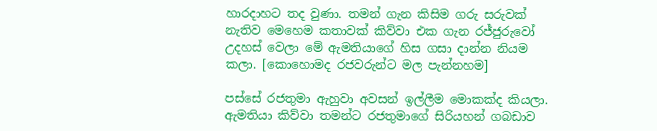හාරදාහට තද වුණා. තමන් ගැන කිසිම ගරු සරුවක් නැතිව මෙහෙම කතාවක් කිව්වා එක ගැන රජ්ජුරුවෝ උදහස් වෙලා මේ ඇමතියාගේ හිස ගසා දාන්න නියම කලා. [කොහොමද රජවරුන්ට මල පැන්නහම]

පස්සේ රජතුමා ඇහුවා අවසන් ඉල්ලීම මොකක්ද කියලා. ඇමතියා කිව්වා තමන්ට රජතුමාගේ සිරියහන් ගබඩාව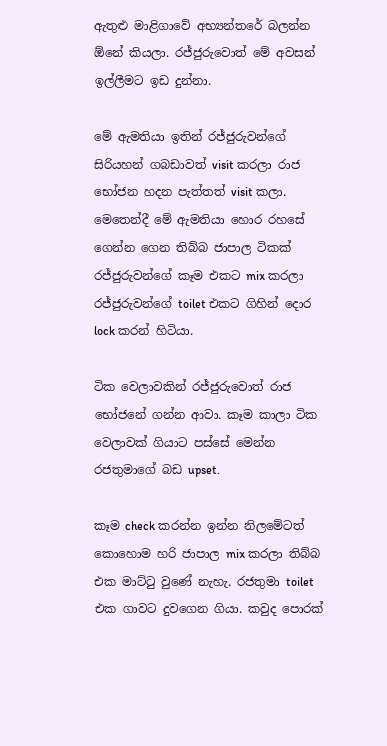ඇතුළු මාළිගාවේ අභ්‍යන්තරේ බලන්න ඕනේ කියලා. රජ්ජුරුවොත් මේ අවසන් ඉල්ලීමට ඉඩ දුන්නා.

මේ ඇමතියා ඉතින් රජ්ජුරුවන්ගේ සිරියහන් ගබඩාවත් visit කරලා රාජ භෝජන හදන පැත්තත් visit කලා. මෙතෙන්දී මේ ඇමතියා හොර රහසේ ගෙන්න ගෙන තිබ්බ ජාපාල ටිකක් රජ්ජුරුවන්ගේ කෑම එකට mix කරලා රජ්ජුරුවන්ගේ toilet එකට ගිහින් දොර lock කරන් හිටියා.

ටික වෙලාවකින් රජ්ජුරුවොත් රාජ භෝජනේ ගන්න ආවා. කෑම කාලා ටික වෙලාවක් ගියාට පස්සේ මෙන්න රජතුමාගේ බඩ upset.

කෑම check කරන්න ඉන්න නිලමේටත් කොහොම හරි ජාපාල mix කරලා තිබ්බ එක මාට්ටු වුණේ නැහැ. රජතුමා toilet එක ගාවට දුවගෙන ගියා. කවුද පොරක්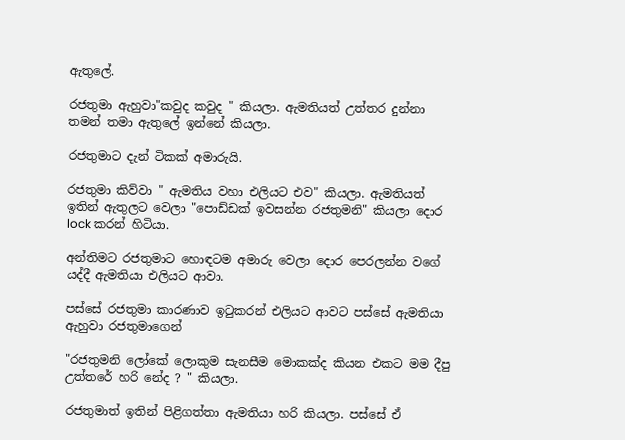ඇතුලේ.

රජතුමා ඇහුවා"කවුද කවුද " කියලා. ඇමතියත් උත්තර දුන්නා තමන් තමා ඇතුලේ ඉන්නේ කියලා.

රජතුමාට දැන් ටිකක් අමාරුයි.

රජතුමා කිව්වා " ඇමතිය වහා එලියට එව" කියලා. ඇමතියත් ඉතින් ඇතුලට වෙලා "පොඩ්ඩක් ඉවසන්න රජතුමනි" කියලා දොර lock කරන් හිටියා.

අන්තිමට රජතුමාට හොඳටම අමාරු වෙලා දොර පෙරලන්න වගේ යද්දී ඇමතියා එලියට ආවා.

පස්සේ රජතුමා කාරණාව ඉටුකරන් එලියට ආවට පස්සේ ඇමතියා ඇහුවා රජතුමාගෙන්

"රජතුමනි ලෝකේ ලොකුම සැනසීම මොකක්ද කියන එකට මම දීපු උත්තරේ හරි නේද ? " කියලා.

රජතුමාත් ඉතින් පිළිගත්තා ඇමතියා හරි කියලා. පස්සේ ඒ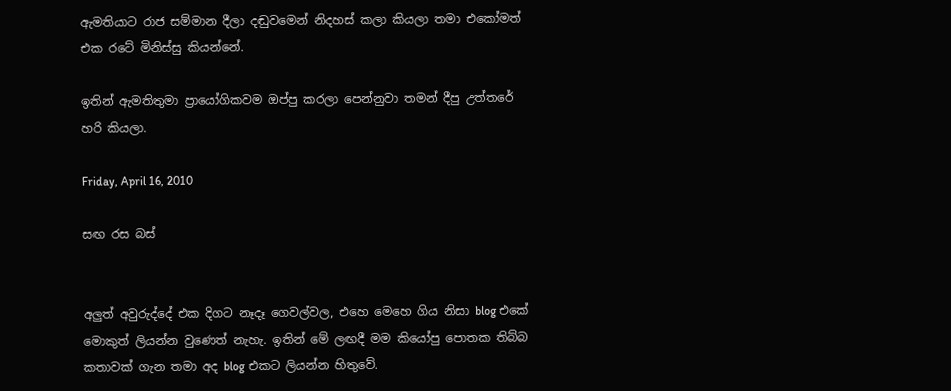ඇමතියාට රාජ සම්මාන දීලා දඬුවමෙන් නිදහස් කලා කියලා තමා එකෝමත් එක රටේ මිනිස්සු කියන්නේ.

ඉතින් ඇමතිතුමා ප්‍රායෝගිකවම ඔප්පු කරලා පෙන්නුවා තමන් දීපු උත්තරේ හරි කියලා.

Friday, April 16, 2010

සඟ රස බස්


අලුත් අවුරුද්දේ එක දිගට නෑදෑ ගෙවල්වල, එහෙ මෙහෙ ගිය නිසා blog එකේ මොකුත් ලියන්න වුණෙත් නැහැ. ඉතින් මේ ලඟදී මම කියෝපු පොතක තිබ්බ කතාවක් ගැන තමා අද blog එකට ලියන්න හිතුවේ.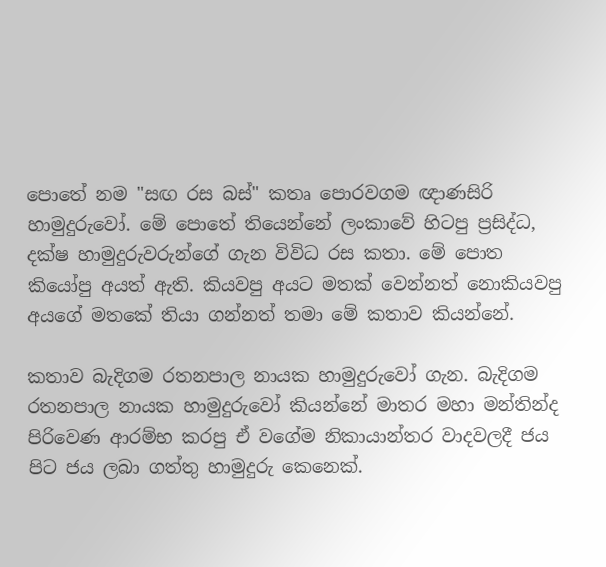පොතේ නම "සඟ රස බස්" කතෘ පොරවගම ඥාණසිරි හාමුදුරුවෝ. මේ පොතේ තියෙන්නේ ලංකාවේ හිටපු ප්‍රසිද්ධ, දක්ෂ හාමුදුරුවරුන්ගේ ගැන විවිධ රස කතා. මේ පොත කියෝපු අයත් ඇති. කියවපු අයට මතක් වෙන්නත් නොකියවපු අයගේ මතකේ තියා ගන්නත් තමා මේ කතාව කියන්නේ.

කතාව බැදිගම රතනපාල නායක හාමුදුරුවෝ ගැන. බැදිගම රතනපාල නායක හාමුදුරුවෝ කියන්නේ මාතර මහා මන්තින්ද පිරිවෙණ ආරම්භ කරපු ඒ වගේම නිකායාන්තර වාදවලදී ජය පිට ජය ලබා ගත්තු හාමුදුරු කෙනෙක්.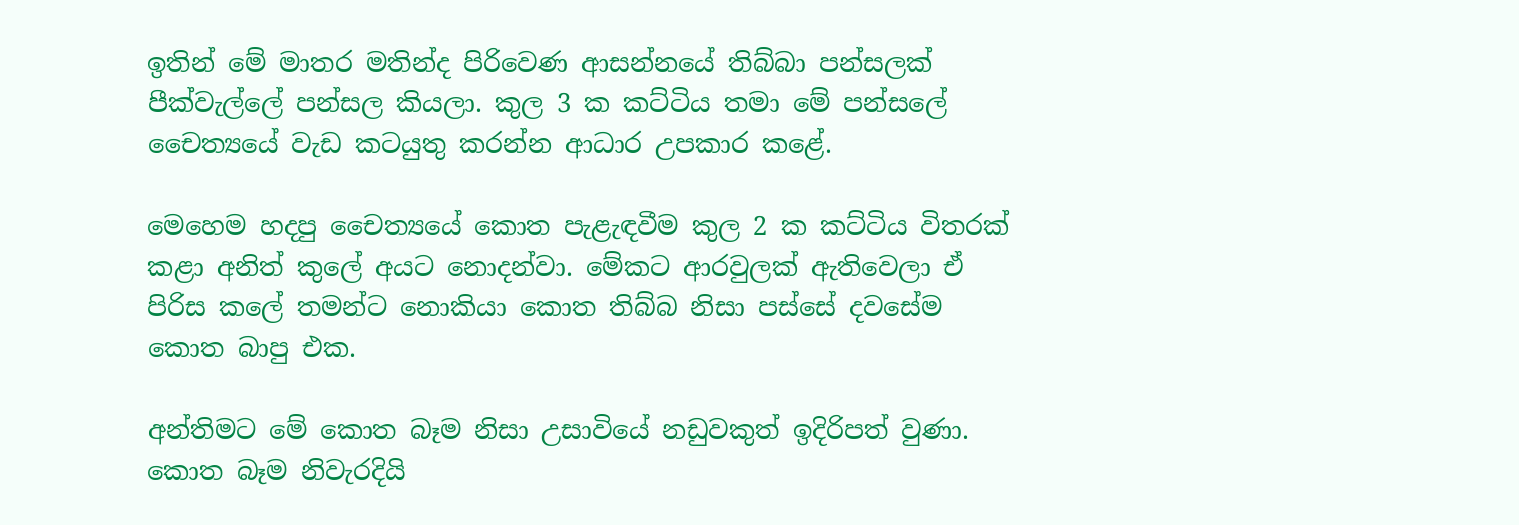ඉතින් මේ මාතර මතින්ද පිරිවෙණ ආසන්නයේ තිබ්බා පන්සලක් පීක්වැල්ලේ පන්සල කියලා. කුල 3 ක කට්ටිය තමා මේ පන්සලේ චෛත්‍යයේ වැඩ කටයුතු කරන්න ආධාර උපකාර කළේ.

මෙහෙම හදපු චෛත්‍යයේ කොත පැළැඳවීම කුල 2 ක කට්ටිය විතරක් කළා අනිත් කුලේ අයට නොදන්වා. මේකට ආරවුලක් ඇතිවෙලා ඒ පිරිස කලේ තමන්ට නොකියා කොත තිබ්බ නිසා පස්සේ දවසේම කොත බාපු එක.

අන්තිමට මේ කොත බෑම නිසා උසාවියේ නඩුවකුත් ඉදිරිපත් වුණා. කොත බෑම නිවැරදියි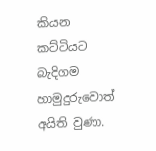කියන කට්ටියට බැදිගම හාමුදුරුවොත් අයිති වුණා.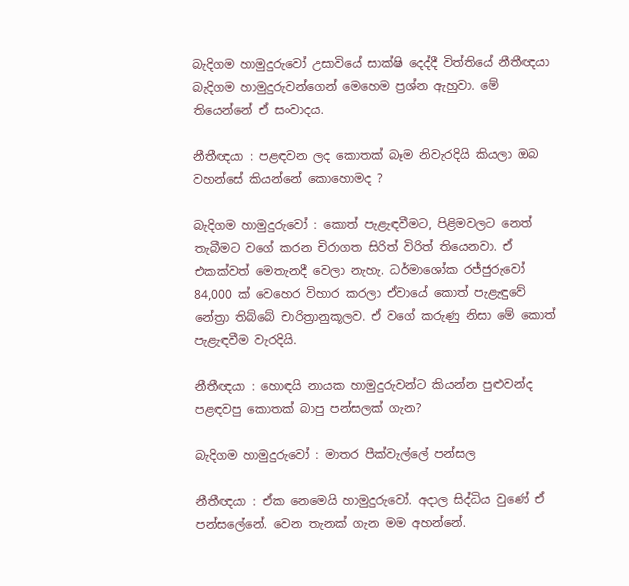බැදිගම හාමුදුරුවෝ උසාවියේ සාක්ෂි දෙද්දී විත්තියේ නීතීඥයා බැදිගම හාමුදුරුවන්ගෙන් මෙහෙම ප්‍රශ්න ඇහුවා. මේ තියෙන්නේ ඒ සංවාදය.

නීතීඥයා : පළඳවන ලද කොතක් බෑම නිවැරදියි කියලා ඔබ වහන්සේ කියන්නේ කොහොමද ?

බැදිගම හාමුදුරුවෝ : කොත් පැළැඳවීමට, පිළිමවලට නෙත් තැබීමට වගේ කරන චිරාගත සිරිත් විරිත් තියෙනවා. ඒ එකක්වත් මෙතැනදී වෙලා නැහැ. ධර්මාශෝක රජ්ජුරුවෝ 84,000 ක් වෙහෙර විහාර කරලා ඒවායේ කොත් පැළැඳුවේ නේත්‍රා තිබ්බේ චාරිත්‍රානුකූලව. ඒ වගේ කරුණු නිසා මේ කොත් පැළැඳවීම වැරදියි.

නීතීඥයා : හොඳයි නායක හාමුදුරුවන්ට කියන්න පුළුවන්ද පළඳවපු කොතක් බාපු පන්සලක් ගැන?

බැදිගම හාමුදුරුවෝ : මාතර පීක්වැල්ලේ පන්සල

නීතීඥයා : ඒක නෙමෙයි හාමුදුරුවෝ. අදාල සිද්ධිය වුණේ ඒ පන්සලේනේ. වෙන තැනක් ගැන මම අහන්නේ.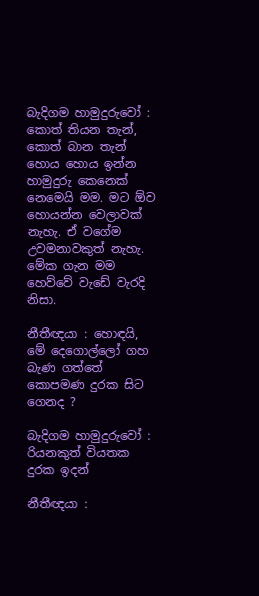බැදිගම හාමුදුරුවෝ : කොත් තියන තැන්, කොත් බාන තැන් හොය හොය ඉන්න හාමුදුරු කෙනෙක් නෙමෙයි මම. මට ඕව හොයන්න වෙලාවක් නැහැ. ඒ වගේම උවමනාවකුත් නැහැ. මේක ගැන මම හෙව්වේ වැඩේ වැරදි නිසා.

නීතීඥයා : හොඳයි, මේ දෙගොල්ලෝ ගහ බැණ ගත්තේ කොපමණ දුරක සිට ගෙනද ?

බැදිගම හාමුදුරුවෝ : රියනකුත් වියතක දුරක ඉදන්

නීතීඥයා :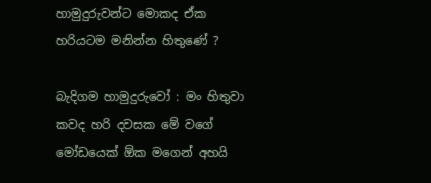හාමුදුරුවන්ට මොකද ඒක හරියටම මනින්න හිතුණේ ?

බැදිගම හාමුදුරුවෝ : මං හිතුවා කවද හරි දවසක මේ වගේ මෝඩයෙක් ඕක මගෙන් අහයි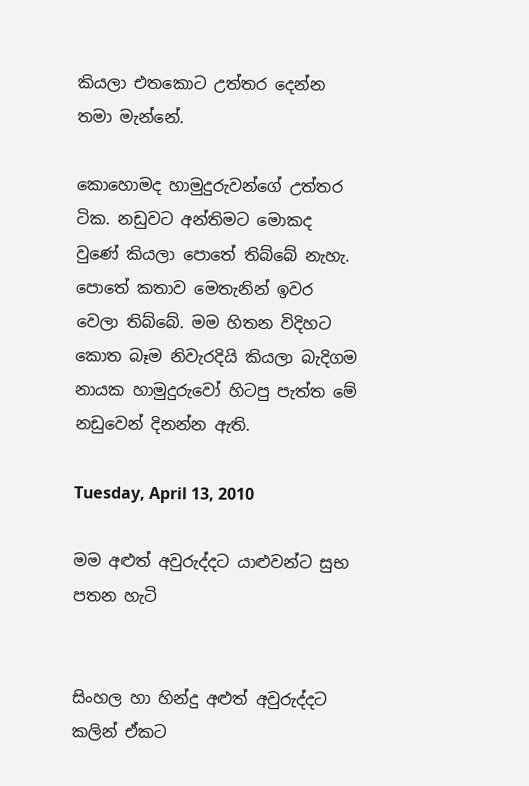කියලා එතකොට උත්තර දෙන්න තමා මැන්නේ.

කොහොමද හාමුදුරුවන්ගේ උත්තර ටික. නඩුවට අන්තිමට මොකද වුණේ කියලා පොතේ තිබ්බේ නැහැ. පොතේ කතාව මෙතැනින් ඉවර වෙලා තිබ්බේ. මම හිතන විදිහට කොත බෑම නිවැරදියි කියලා බැදිගම නායක හාමුදුරුවෝ හිටපු පැත්ත මේ නඩුවෙන් දිනන්න ඇති.

Tuesday, April 13, 2010

මම අළුත් අවුරුද්දට යාළුවන්ට සුභ පතන හැටි


සිංහල හා හින්දු අළුත් අවුරුද්දට කලින් ඒකට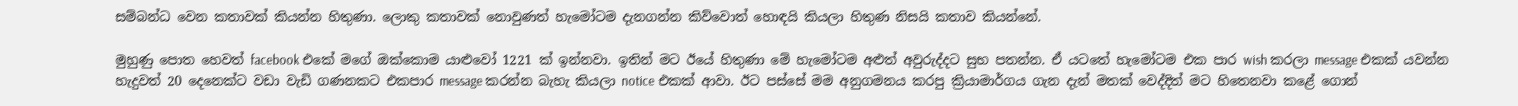සම්බන්ධ වෙන කතාවක් කියන්න හිතුණා. ලොකු කතාවක් නොවුණත් හැමෝටම දැනගන්න කිව්වොත් හොඳයි කියලා හිතුණ නිසයි කතාව කියන්නේ.

මුහුණු පොත හෙවත් facebook එකේ මගේ ඔක්කොම යාළුවෝ 1221 ක් ඉන්නවා. ඉතින් මට ඊයේ හිතුණා මේ හැමෝටම අළුත් අවුරුද්දට සුභ පතන්න. ඒ යටතේ හැමෝටම එක පාර wish කරලා message එකක් යවන්න හැදුවත් 20 දෙනෙක්ට වඩා වැඩි ගණනකට එකපාර message කරන්න බැහැ කියලා notice එකක් ආවා. ඊට පස්සේ මම අනුගමනය කරපු ක්‍රියාමාර්ගය ගැන දැන් මතක් වෙද්දිත් මට හිතෙනවා කළේ ගොන්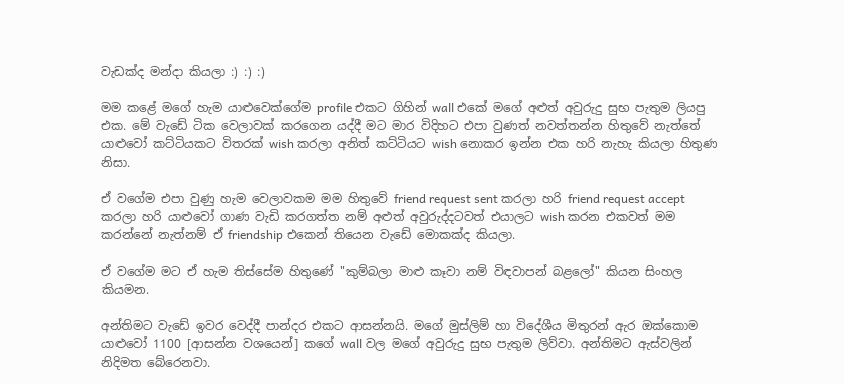වැඩක්ද මන්දා කියලා :) :) :)

මම කළේ මගේ හැම යාළුවෙක්ගේම profile එකට ගිහින් wall එකේ මගේ අළුත් අවුරුදු සුභ පැතුම ලියපු එක. මේ වැඩේ ටික වෙලාවක් කරගෙන යද්දී මට මාර විදිහට එපා වුණත් නවත්තන්න හිතුවේ නැත්තේ යාළුවෝ කට්ටියකට විතරක් wish කරලා අනිත් කට්ටියට wish නොකර ඉන්න එක හරි නැහැ කියලා හිතුණ නිසා.

ඒ වගේම එපා වුණු හැම වෙලාවකම මම හිතුවේ friend request sent කරලා හරි friend request accept කරලා හරි යාළුවෝ ගාණ වැඩි කරගත්ත නම් අළුත් අවුරුද්දටවත් එයාලට wish කරන එකවත් මම කරන්නේ නැත්නම් ඒ friendship එකෙන් තියෙන වැඩේ මොකක්ද කියලා.

ඒ වගේම මට ඒ හැම තිස්සේම හිතුණේ "කුම්බලා මාළු කෑවා නම් විඳවාපන් බළලෝ" කියන සිංහල කියමන.

අන්තිමට වැඩේ ඉවර වෙද්දී පාන්දර එකට ආසන්නයි. මගේ මුස්ලිම් හා විදේශීය මිතුරන් ඇර ඔක්කොම යාළුවෝ 1100 [ආසන්න වශයෙන්] කගේ wall වල මගේ අවුරුදු සුභ පැතුම ලිව්වා. අන්තිමට ඇස්වලින් නිදිමත බේරෙනවා.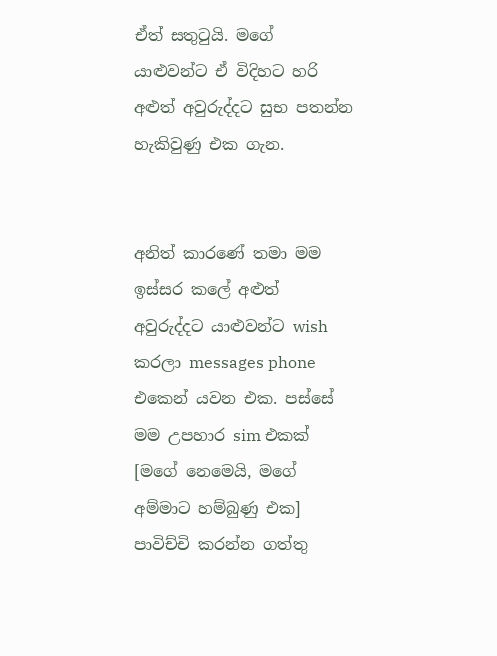ඒත් සතුටුයි. මගේ යාළුවන්ට ඒ විදිහට හරි අළුත් අවුරුද්දට සුභ පතන්න හැකිවුණු එක ගැන.


අනිත් කාරණේ තමා මම ඉස්සර කලේ අළුත් අවුරුද්දට යාළුවන්ට wish කරලා messages phone එකෙන් යවන එක. පස්සේ මම උපහාර sim එකක් [මගේ නෙමෙයි, මගේ අම්මාට හම්බුණු එක] පාවිච්චි කරන්න ගත්තු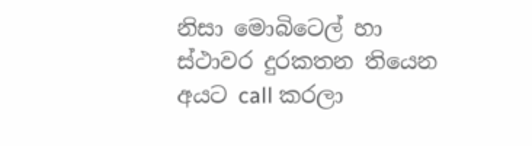නිසා මොබිටෙල් හා ස්ථාවර දුරකතන තියෙන අයට call කරලා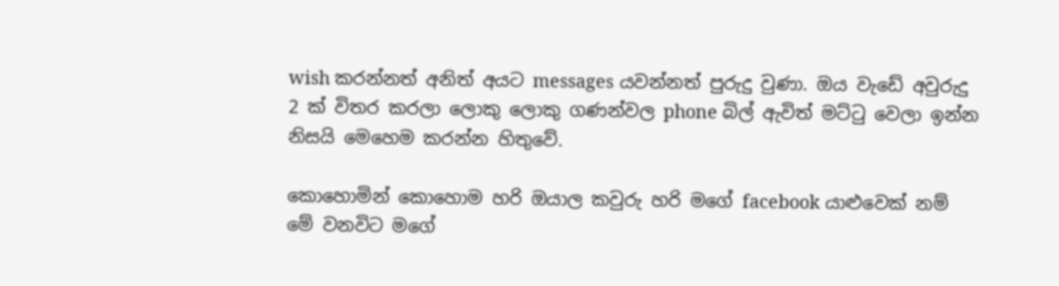wish කරන්නත් අනිත් අයට messages යවන්නත් පුරුදු වුණා. ඔය වැඩේ අවුරුදු 2 ක් විතර කරලා ලොකු ලොකු ගණන්වල phone බිල් ඇවිත් මට්ටු වෙලා ඉන්න නිසයි මෙහෙම කරන්න හිතුවේ.

කොහොමින් කොහොම හරි ඔයාල කවුරු හරි මගේ facebook යාළුවෙක් නම් මේ වනවිට මගේ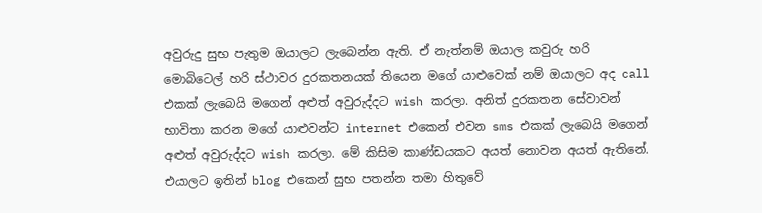අවුරුදු සුභ පැතුම ඔයාලට ලැබෙන්න ඇති. ඒ නැත්නම් ඔයාල කවුරු හරි මොබිටෙල් හරි ස්ථාවර දුරකතනයක් තියෙන මගේ යාළුවෙක් නම් ඔයාලට අද call එකක් ලැබෙයි මගෙන් අළුත් අවුරුද්දට wish කරලා. අනිත් දුරකතන සේවාවන් භාවිතා කරන මගේ යාළුවන්ට internet එකෙන් එවන sms එකක් ලැබෙයි මගෙන් අළුත් අවුරුද්දට wish කරලා. මේ කිසිම කාණ්ඩයකට අයත් නොවන අයත් ඇතිනේ. එයාලට ඉතින් blog එකෙන් සුභ පතන්න තමා හිතුවේ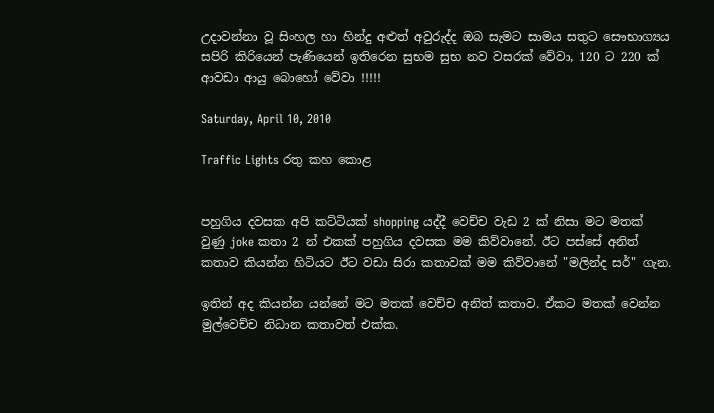උදාවන්නා වූ සිංහල හා හින්දු අළුත් අවුරුද්ද ඔබ සැමට සාමය සතුට සෞභාග්‍යය සපිරි කිරියෙන් පැණියෙන් ඉතිරෙන සුභම සුභ නව වසරක් වේවා, 120 ට 220 ක් ආවඩා ආයු බොහෝ වේවා !!!!!

Saturday, April 10, 2010

Traffic Lights රතු කහ කොළ


පහුගිය දවසක අපි කට්ටියක් shopping යද්දී වෙච්ච වැඩ 2 ක් නිසා මට මතක් වුණු joke කතා 2 න් එකක් පහුගිය දවසක මම කිව්වානේ. ඊට පස්සේ අනිත් කතාව කියන්න හිටියට ඊට වඩා සිරා කතාවක් මම කිව්වානේ "මලින්ද සර්" ගැන.

ඉතින් අද කියන්න යන්නේ මට මතක් වෙච්ච අනිත් කතාව. ඒකට මතක් වෙන්න මුල්වෙච්ච නිධාන කතාවත් එක්ක.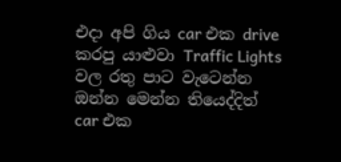එදා අපි ගිය car එක drive කරපු යාළුවා Traffic Lights වල රතු පාට වැටෙන්න ඔන්න මෙන්න තියෙද්දිත් car එක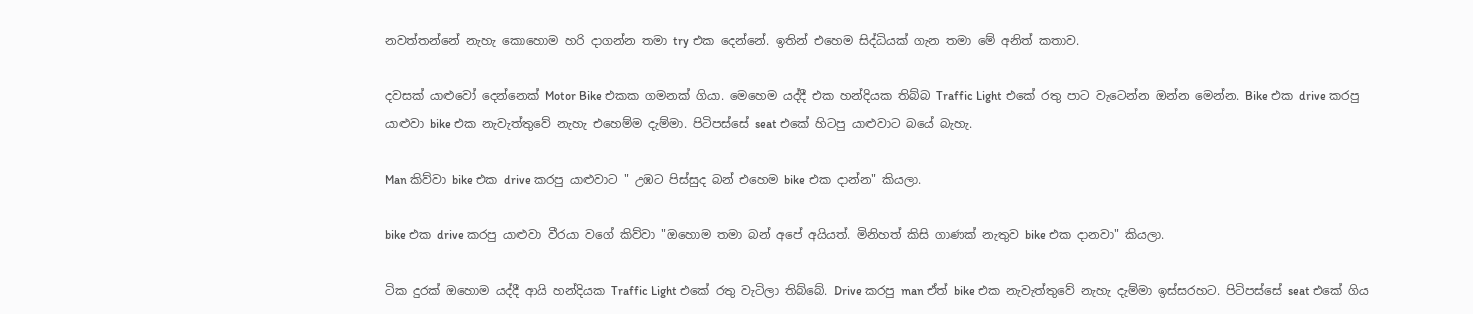නවත්තන්නේ නැහැ කොහොම හරි දාගන්න තමා try එක දෙන්නේ. ඉතින් එහෙම සිද්ධියක් ගැන තමා මේ අනිත් කතාව.

දවසක් යාළුවෝ දෙන්නෙක් Motor Bike එකක ගමනක් ගියා. මෙහෙම යද්දී එක හන්දියක තිබ්බ Traffic Light එකේ රතු පාට වැටෙන්න ඔන්න මෙන්න. Bike එක drive කරපු යාළුවා bike එක නැවැත්තුවේ නැහැ එහෙම්ම දැම්මා. පිටිපස්සේ seat එකේ හිටපු යාළුවාට බයේ බැහැ.

Man කිව්වා bike එක drive කරපු යාළුවාට " උඹට පිස්සුද බන් එහෙම bike එක දාන්න" කියලා.

bike එක drive කරපු යාළුවා වීරයා වගේ කිව්වා "ඔහොම තමා බන් අපේ අයියත්. මිනිහත් කිසි ගාණක් නැතුව bike එක දානවා" කියලා.

ටික දුරක් ඔහොම යද්දී ආයි හන්දියක Traffic Light එකේ රතු වැටිලා තිබ්බේ. Drive කරපු man ඒත් bike එක නැවැත්තුවේ නැහැ දැම්මා ඉස්සරහට. පිටිපස්සේ seat එකේ ගිය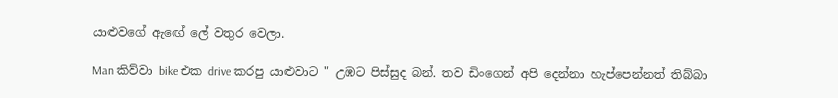යාළුවගේ ඇඟේ ලේ වතුර වෙලා.

Man කිව්වා bike එක drive කරපු යාළුවාට " උඹට පිස්සුද බන්. තව ඩිංගෙන් අපි දෙන්නා හැප්පෙන්නත් තිබ්බා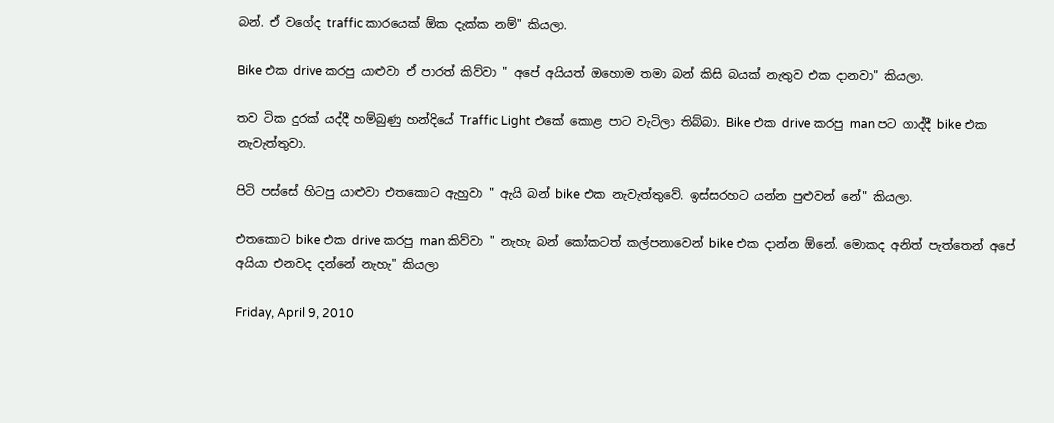බන්. ඒ වගේද traffic කාරයෙක් ඕක දැක්ක නම්" කියලා.

Bike එක drive කරපු යාළුවා ඒ පාරත් කිව්වා " අපේ අයියත් ඔහොම තමා බන් කිසි බයක් නැතුව එක දානවා" කියලා.

තව ටික දුරක් යද්දී හම්බුණු හන්දියේ Traffic Light එකේ කොළ පාට වැටිලා තිබ්බා. Bike එක drive කරපු man පට ගාද්දී bike එක නැවැත්තුවා.

පිටි පස්සේ හිටපු යාළුවා එතකොට ඇහුවා " ඇයි බන් bike එක නැවැත්තුවේ. ඉස්සරහට යන්න පුළුවන් නේ" කියලා.

එතකොට bike එක drive කරපු man කිව්වා " නැහැ බන් කෝකටත් කල්පනාවෙන් bike එක දාන්න ඕනේ. මොකද අනිත් පැත්තෙන් අපේ අයියා එනවද දන්නේ නැහැ" කියලා

Friday, April 9, 2010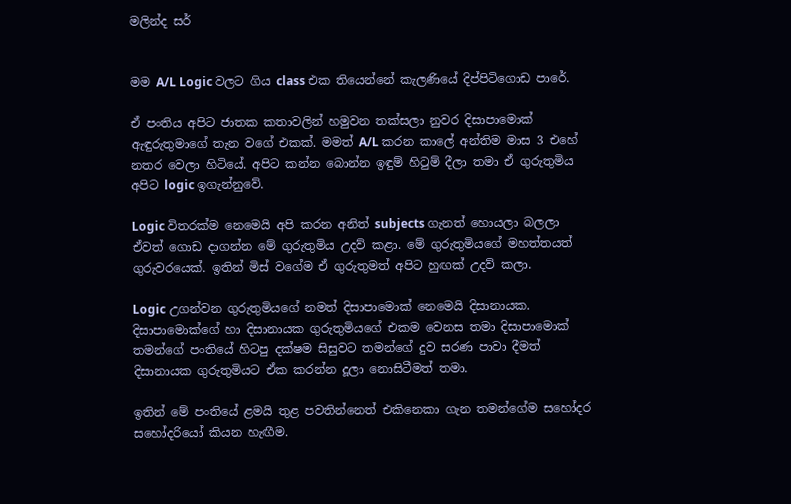මලින්ද සර්


මම A/L Logic වලට ගිය class එක තියෙන්නේ කැලණියේ දිප්පිටිගොඩ පාරේ.

ඒ පංතිය අපිට ජාතක කතාවලින් හමුවන තක්සලා නුවර දිසාපාමොක් ඇඳුරුතුමාගේ තැන වගේ එකක්. මමත් A/L කරන කාලේ අන්තිම මාස 3 එහේ නතර වෙලා හිටියේ. අපිට කන්න බොන්න ඉඳුම් හිටුම් දීලා තමා ඒ ගුරුතුමිය අපිට logic ඉගැන්නුවේ.

Logic විතරක්ම නෙමෙයි අපි කරන අනිත් subjects ගැනත් හොයලා බලලා ඒවත් ගොඩ දාගන්න මේ ගුරුතුමිය උදව් කළා. මේ ගුරුතුමියගේ මහත්තයත් ගුරුවරයෙක්. ඉතින් මිස් වගේම ඒ ගුරුතුමත් අපිට හුඟක් උදව් කලා.

Logic උගන්වන ගුරුතුමියගේ නමත් දිසාපාමොක් නෙමෙයි දිසානායක. දිසාපාමොක්ගේ හා දිසානායක ගුරුතුමියගේ එකම වෙනස තමා දිසාපාමොක් තමන්ගේ පංතියේ හිටපු දක්ෂම සිසුවට තමන්ගේ දුව සරණ පාවා දීමත් දිසානායක ගුරුතුමියට ඒක කරන්න දූලා නොසිටීමත් තමා.

ඉතින් මේ පංතියේ ළමයි තුළ පවතින්නෙත් එකිනෙකා ගැන තමන්ගේම සහෝදර සහෝදරියෝ කියන හැඟීම.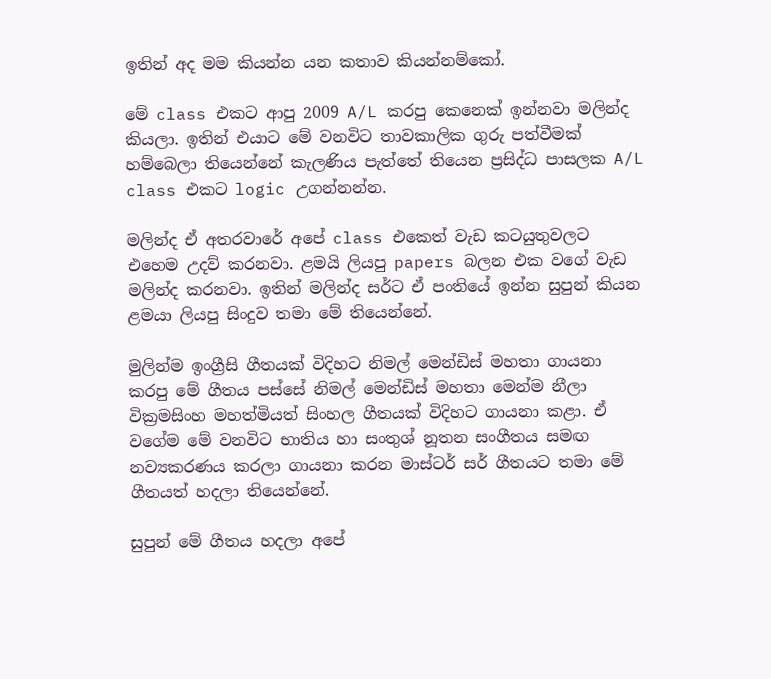ඉතින් අද මම කියන්න යන කතාව කියන්නම්කෝ.

මේ class එකට ආපු 2009 A/L කරපු කෙනෙක් ඉන්නවා මලින්ද කියලා. ඉතින් එයාට මේ වනවිට තාවකාලික ගුරු පත්වීමක් හම්බෙලා තියෙන්නේ කැලණිය පැත්තේ තියෙන ප්‍රසිද්ධ පාසලක A/L class එකට logic උගන්නන්න.

මලින්ද ඒ අතරවාරේ අපේ class එකෙත් වැඩ කටයුතුවලට එහෙම උදව් කරනවා. ළමයි ලියපු papers බලන එක වගේ වැඩ මලින්ද කරනවා. ඉතින් මලින්ද සර්ට ඒ පංතියේ ඉන්න සුපුන් කියන ළමයා ලියපු සිංදුව තමා මේ තියෙන්නේ.

මුලින්ම ඉංග්‍රීසි ගීතයක් විදිහට නිමල් මෙන්ඩිස් මහතා ගායනා කරපු මේ ගීතය පස්සේ නිමල් මෙන්ඩිස් මහතා මෙන්ම නීලා වික්‍රමසිංහ මහත්මියත් සිංහල ගීතයක් විදිහට ගායනා කළා. ඒ වගේම මේ වනවිට භාතිය හා සංතුශ් නූතන සංගීතය සමඟ නව්‍යකරණය කරලා ගායනා කරන මාස්ටර් සර් ගීතයට තමා මේ ගීතයත් හදලා තියෙන්නේ.

සුපුන් මේ ගීතය හදලා අපේ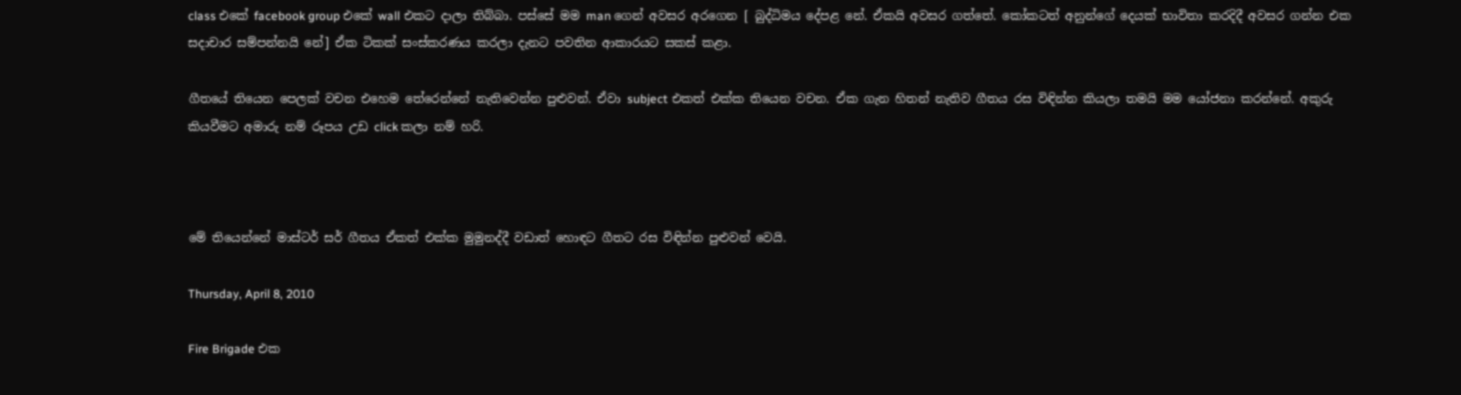class එකේ facebook group එකේ wall එකට දාලා තිබ්බා. පස්සේ මම man ගෙන් අවසර අරගෙන [ බුද්ධිමය දේපළ නේ. ඒකයි අවසර ගත්තේ. කෝකටත් අනුන්ගේ දෙයක් භාවිතා කරදිදී අවසර ගන්න එක සදාචාර සම්පන්නයි නේ] ඒක ටිකක් සංස්කරණය කරලා දැනට පවතින ආකාරයට සකස් කළා.

ගීතයේ තියෙන පෙලක් වචන එහෙම තේරෙන්නේ නැතිවෙන්න පුළුවන්. ඒවා subject එකත් එක්ක තියෙන වචන. ඒක ගැන හිතන් නැතිව ගීතය රස විඳින්න කියලා තමයි මම යෝජනා කරන්නේ. අකුරු කියවීමට අමාරු නම් රූපය උඩ click කලා නම් හරි.



මේ තියෙන්නේ මාස්ටර් සර් ගීතය ඒකත් එක්ක මුමුනද්දී වඩාත් හොඳට ගීතට රස විඳින්න පුළුවන් වෙයි.

Thursday, April 8, 2010

Fire Brigade එක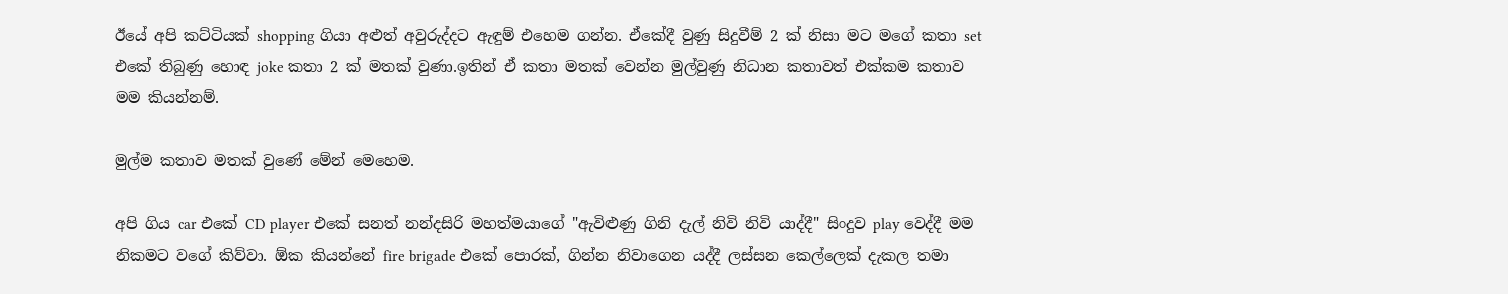ඊයේ අපි කට්ටියක් shopping ගියා අළුත් අවුරුද්දට ඇඳුම් එහෙම ගන්න. ඒකේදී වුණු සිදුවීම් 2 ක් නිසා මට මගේ කතා set එකේ තිබුණු හොඳ joke කතා 2 ක් මතක් වුණා.ඉතින් ඒ කතා මතක් වෙන්න මුල්වුණු නිධාන කතාවත් එක්කම කතාව මම කියන්නම්.

මුල්ම කතාව මතක් වුණේ මේන් මෙහෙම.

අපි ගිය car එකේ CD player එකේ සනත් නන්දසිරි මහත්මයාගේ "ඇවිළුණු ගිනි දැල් නිවි නිවි යාද්දී" සිංදුව play වෙද්දී මම නිකමට වගේ කිව්වා. ඕක කියන්නේ fire brigade එකේ පොරක්, ගින්න නිවාගෙන යද්දී ලස්සන කෙල්ලෙක් දැකල තමා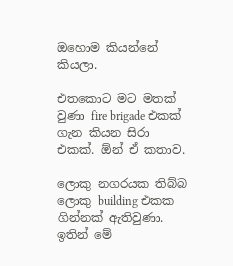ඔහොම කියන්නේ කියලා.

එතකොට මට මතක් වුණා fire brigade එකක් ගැන කියන සිරා එකක්. ඕන් ඒ කතාව.

ලොකු නගරයක තිබ්බ ලොකු building එකක ගින්නක් ඇතිවුණා. ඉතින් මේ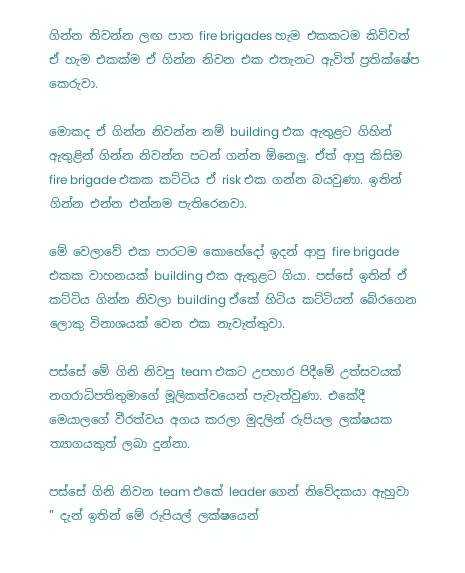ගින්න නිවන්න ලඟ පාත fire brigades හැම එකකටම කිව්වත් ඒ හැම එකක්ම ඒ ගින්න නිවන එක එතැනට ඇවිත් ප්‍රතික්ෂේප කෙරුවා.

මොකද ඒ ගින්න නිවන්න නම් building එක ඇතුළට ගිහින් ඇතුළින් ගින්න නිවන්න පටන් ගන්න ඕනෙලු. ඒත් ආපු කිසිම fire brigade එකක කට්ටිය ඒ risk එක ගන්න බයවුණා. ඉතින් ගින්න එන්න එන්නම පැතිරෙනවා.

මේ වෙලාවේ එක පාරටම කොහේදෝ ඉදන් ආපු fire brigade එකක වාහනයක් building එක ඇතුළට ගියා. පස්සේ ඉතින් ඒ කට්ටිය ගින්න නිවලා building ඒකේ හිටිය කට්ටියත් බේරගෙන ලොකු විනාශයක් වෙන එක නැවැත්තුවා.

පස්සේ මේ ගිනි නිවපු team එකට උපහාර පිදීමේ උත්සවයක් නගරාධිපතිතුමාගේ මූලිකත්වයෙන් පැවැත්වුණා. එකේදී මෙයාලගේ වීරත්වය අගය කරලා මුදලින් රුපියල ලක්ෂයක ත්‍යාගයකුත් ලබා දුන්නා.

පස්සේ ගිනි නිවන team එකේ leader ගෙන් නිවේදකයා ඇහුවා " දැන් ඉතින් මේ රුපියල් ලක්ෂයෙන්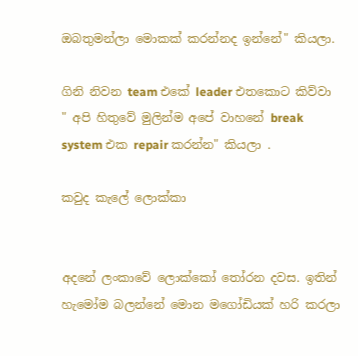ඔබතුමන්ලා මොකක් කරන්නද ඉන්නේ" කියලා.

ගිනි නිවන team එකේ leader එතකොට කිව්වා " අපි හිතුවේ මුලින්ම අපේ වාහනේ break system එක repair කරන්න" කියලා .

කවුද කැලේ ලොක්කා


අදනේ ලංකාවේ ලොක්කෝ තෝරන දවස. ඉතින් හැමෝම බලන්නේ මොන මගෝඩියක් හරි කරලා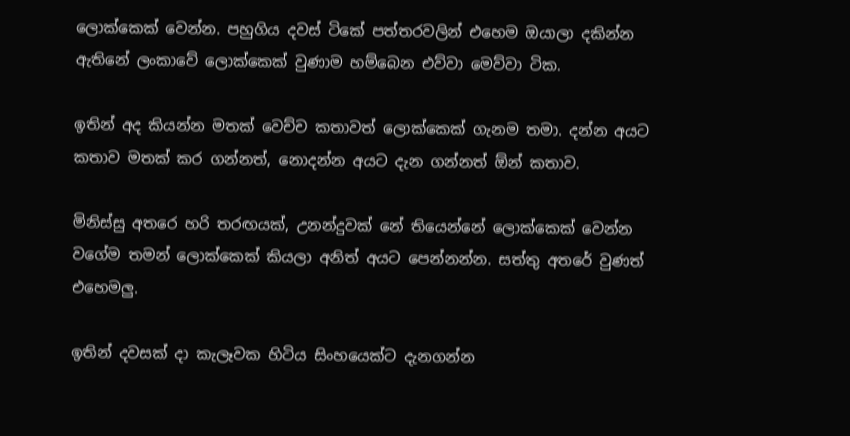ලොක්කෙක් වෙන්න. පහුගිය දවස් ටිකේ පත්තරවලින් එහෙම ඔයාලා දකින්න ඇතිනේ ලංකාවේ ලොක්කෙක් වුණාම හම්බෙන එව්වා මෙව්වා ටික.

ඉතින් අද කියන්න මතක් වෙච්ච කතාවත් ලොක්කෙක් ගැනම තමා. දන්න අයට කතාව මතක් කර ගන්නත්, නොදන්න අයට දැන ගන්නත් ඕන් කතාව.

මිනිස්සු අතරෙ හරි තරඟයක්, උනන්දුවක් නේ තියෙන්නේ ලොක්කෙක් වෙන්න වගේම තමන් ලොක්කෙක් කියලා අනිත් අයට පෙන්නන්න. සත්තු අතරේ වුණත් එහෙමලු.

ඉතින් දවසක් දා කැලෑවක හිටිය සිංහයෙක්ට දැනගන්න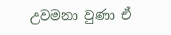උවමනා වුණා ඒ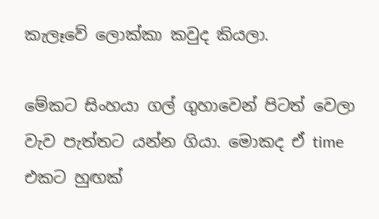කැලෑවේ ලොක්කා කවුද කියලා.

මේකට සිංහයා ගල් ගුහාවෙන් පිටත් වෙලා වැව පැත්තට යන්න ගියා. මොකද ඒ time එකට හුඟක්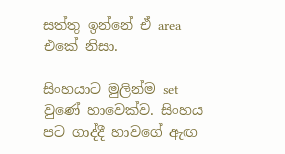සත්තු ඉන්නේ ඒ area එකේ නිසා.

සිංහයාට මුලින්ම set වුණේ හාවෙක්ව. සිංහය පට ගාද්දී හාවගේ ඇඟ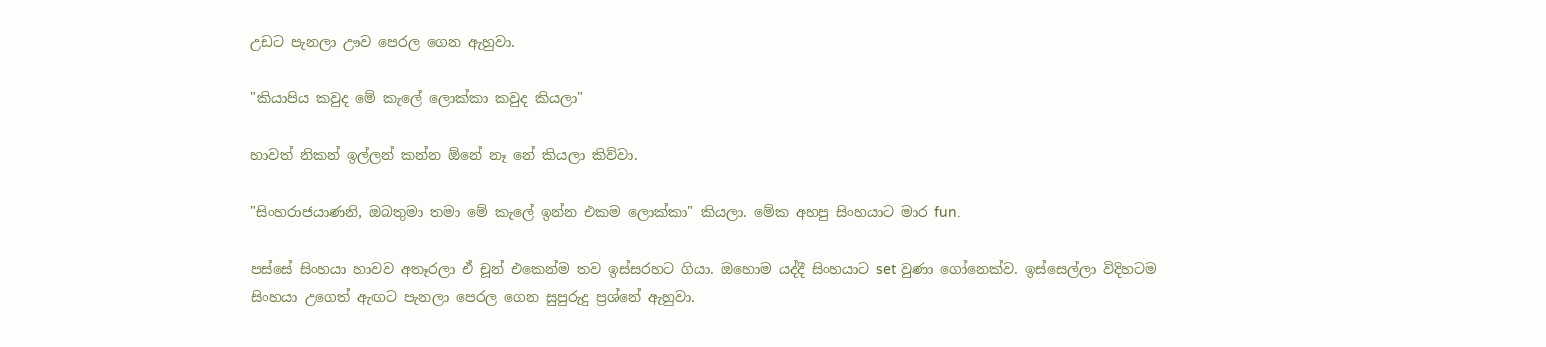උඩට පැනලා ඌව පෙරල ගෙන ඇහුවා.

"කියාපිය කවුද මේ කැලේ ලොක්කා කවුද කියලා"

හාවත් නිකන් ඉල්ලන් කන්න ඕනේ නෑ නේ කියලා කිව්වා.

"සිංහරාජයාණනි, ඔබතුමා තමා මේ කැලේ ඉන්න එකම ලොක්කා" කියලා. මේක අහපු සිංහයාට මාර fun.

පස්සේ සිංහයා හාවව අතෑරලා ඒ චූන් එකෙන්ම තව ඉස්සරහට ගියා. ඔහොම යද්දී සිංහයාට set වුණා ගෝනෙක්ව. ඉස්සෙල්ලා විදිහටම සිංහයා උගෙත් ඇඟට පැනලා පෙරල ගෙන සුපුරුදු ප්‍රශ්නේ ඇහුවා.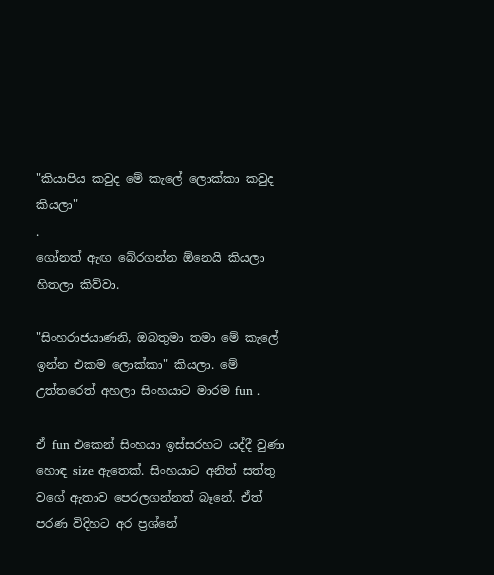"කියාපිය කවුද මේ කැලේ ලොක්කා කවුද කියලා"
.
ගෝනත් ඇඟ බේරගන්න ඕනෙයි කියලා හිතලා කිව්වා.

"සිංහරාජයාණනි, ඔබතුමා තමා මේ කැලේ ඉන්න එකම ලොක්කා" කියලා. මේ උත්තරෙත් අහලා සිංහයාට මාරම fun .

ඒ fun එකෙන් සිංහයා ඉස්සරහට යද්දී වුණා හොඳ size ඇතෙක්. සිංහයාට අනිත් සත්තු වගේ ඇතාව පෙරලගන්නත් බෑනේ. ඒත් පරණ විදිහට අර ප්‍රශ්නේ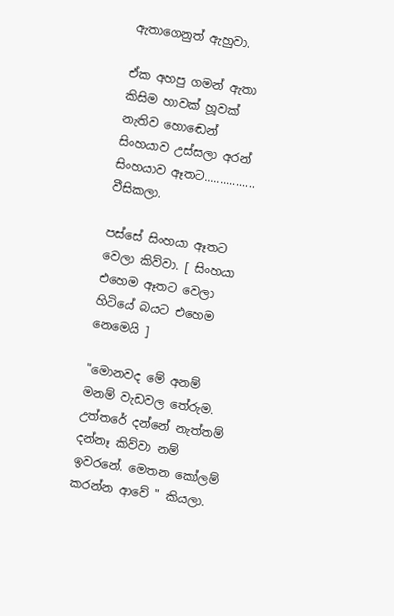ඇතාගෙනුත් ඇහුවා.

ඒක අහපු ගමන් ඇතා කිසිම හාවක් හූවක් නැතිව හොඬෙන් සිංහයාව උස්සලා අරන් සිංහයාව ඈතට................ වීසිකලා.

පස්සේ සිංහයා ඈතට වෙලා කිව්වා. [ සිංහයා එහෙම ඈතට වෙලා හිටියේ බයට එහෙම නෙමෙයි ]

"මොනවද මේ අනම් මනම් වැඩවල තේරුම. උත්තරේ දන්නේ නැත්තම් දන්නෑ කිව්වා නම් ඉවරනේ. මෙතන කෝලම් කරන්න ආවේ " කියලා.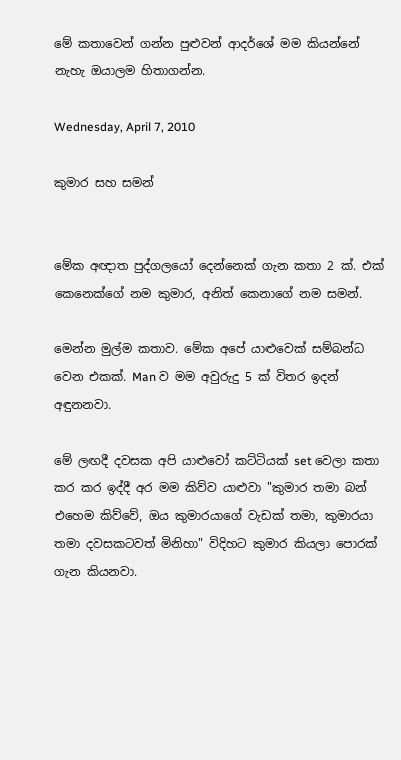මේ කතාවෙන් ගන්න පුළුවන් ආදර්ශේ මම කියන්නේ නැහැ ඔයාලම හිතාගන්න.

Wednesday, April 7, 2010

කුමාර සහ සමන්


මේක අඥාත පුද්ගලයෝ දෙන්නෙක් ගැන කතා 2 ක්. එක් කෙනෙක්ගේ නම කුමාර, අනිත් කෙනාගේ නම සමන්.

මෙන්න මුල්ම කතාව. මේක අපේ යාළුවෙක් සම්බන්ධ වෙන එකක්. Man ව මම අවුරුදු 5 ක් විතර ඉදන් අඳුනනවා.

මේ ලඟදී දවසක අපි යාළුවෝ කට්ටියක් set වෙලා කතා කර කර ඉද්දී අර මම කිව්ව යාළුවා "කුමාර තමා බන් එහෙම කිව්වේ, ඔය කුමාරයාගේ වැඩක් තමා, කුමාරයා තමා දවසකටවත් මිනිහා" විදිහට කුමාර කියලා පොරක් ගැන කියනවා.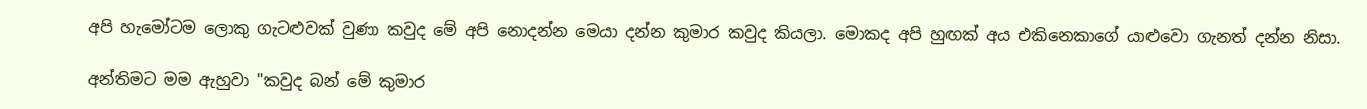අපි හැමෝටම ලොකු ගැටළුවක් වුණා කවුද මේ අපි නොදන්න මෙයා දන්න කුමාර කවුද කියලා. මොකද අපි හුඟක් අය එකිනෙකාගේ යාළුවො ගැනත් දන්න නිසා.

අන්තිමට මම ඇහුවා "කවුද බන් මේ කුමාර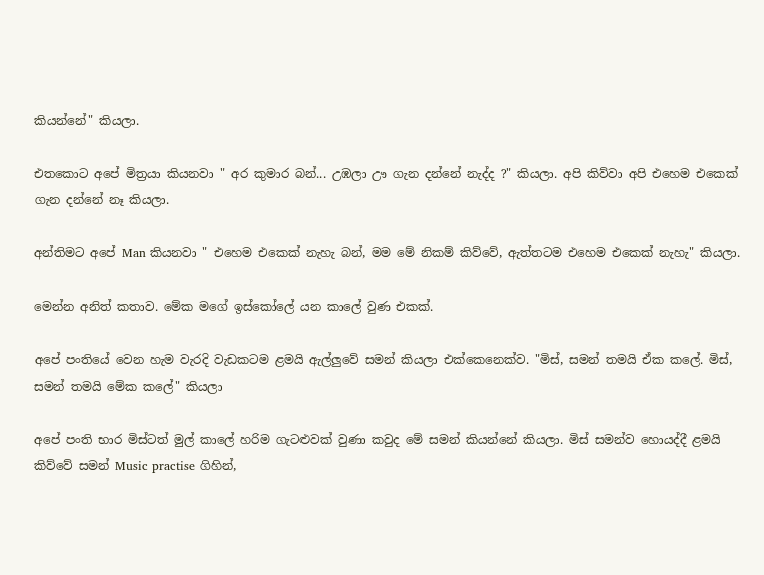කියන්නේ" කියලා.

එතකොට අපේ මිත්‍රයා කියනවා " අර කුමාර බන්... උඹලා ඌ ගැන දන්නේ නැද්ද ?" කියලා. අපි කිව්වා අපි එහෙම එකෙක් ගැන දන්නේ නෑ කියලා.

අන්තිමට අපේ Man කියනවා " එහෙම එකෙක් නැහැ බන්, මම මේ නිකම් කිව්වේ, ඇත්තටම එහෙම එකෙක් නැහැ" කියලා.

මෙන්න අනිත් කතාව. මේක මගේ ඉස්කෝලේ යන කාලේ වුණ එකක්.

අපේ පංතියේ වෙන හැම වැරදි වැඩකටම ළමයි ඇල්ලුවේ සමන් කියලා එක්කෙනෙක්ව. "මිස්, සමන් තමයි ඒක කලේ. මිස්, සමන් තමයි මේක කලේ" කියලා

අපේ පංති භාර මිස්ටත් මුල් කාලේ හරිම ගැටළුවක් වුණා කවුද මේ සමන් කියන්නේ කියලා. මිස් සමන්ව හොයද්දී ළමයි කිව්වේ සමන් Music practise ගිහින්,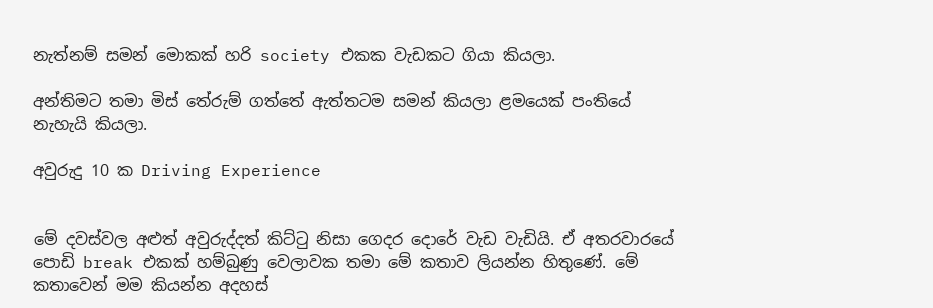නැත්නම් සමන් මොකක් හරි society එකක වැඩකට ගියා කියලා.

අන්තිමට තමා මිස් තේරුම් ගත්තේ ඇත්තටම සමන් කියලා ළමයෙක් පංතියේ නැහැයි කියලා.

අවුරුදු 10 ක Driving Experience


මේ දවස්වල අළුත් අවුරුද්දත් කිට්ටු නිසා ගෙදර දොරේ වැඩ වැඩියි. ඒ අතරවාරයේ පොඩි break එකක් හම්බුණු වෙලාවක තමා මේ කතාව ලියන්න හිතුණේ. මේ කතාවෙන් මම කියන්න අදහස්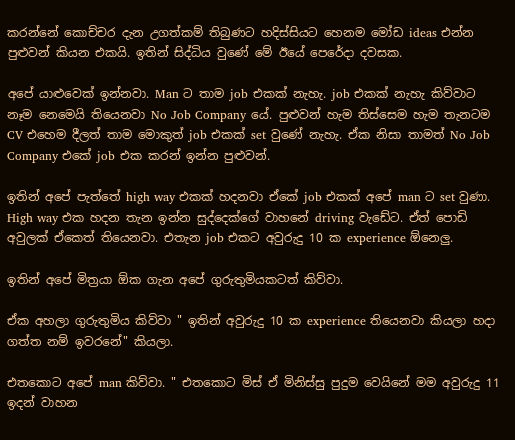කරන්නේ කොච්චර දැන උගත්කම් තිබුණට හදිස්සියට හෙනම මෝඩ ideas එන්න පුළුවන් කියන එකයි. ඉතින් සිද්ධිය වුණේ මේ ඊයේ පෙරේදා දවසක.

අපේ යාළුවෙක් ඉන්නවා. Man ට තාම job එකක් නැහැ. job එකක් නැහැ කිව්වාට නෑම නෙමෙයි තියෙනවා No Job Company යේ. පුළුවන් හැම තිස්සෙම හැම තැනටම CV එහෙම දීලත් තාම මොකුත් job එකක් set වුණේ නැහැ. ඒක නිසා තාමත් No Job Company එකේ job එක කරන් ඉන්න පුළුවන්.

ඉතින් අපේ පැත්තේ high way එකක් හදනවා ඒකේ job එකක් අපේ man ට set වුණා. High way එක හදන තැන ඉන්න සුද්දෙක්ගේ වාහනේ driving වැඩේට. ඒත් පොඩි අවුලක් ඒකෙත් තියෙනවා. එතැන job එකට අවුරුදු 10 ක experience ඕනෙලු.

ඉතින් අපේ මිත්‍රයා ඕක ගැන අපේ ගුරුතුමියකටත් කිව්වා.

ඒක අහලා ගුරුතුමිය කිව්වා " ඉතින් අවුරුදු 10 ක experience තියෙනවා කියලා හදා ගත්ත නම් ඉවරනේ" කියලා.

එතකොට අපේ man කිව්වා. " එතකොට මිස් ඒ මිනිස්සු පුදුම වෙයිනේ මම අවුරුදු 11 ඉදන් වාහන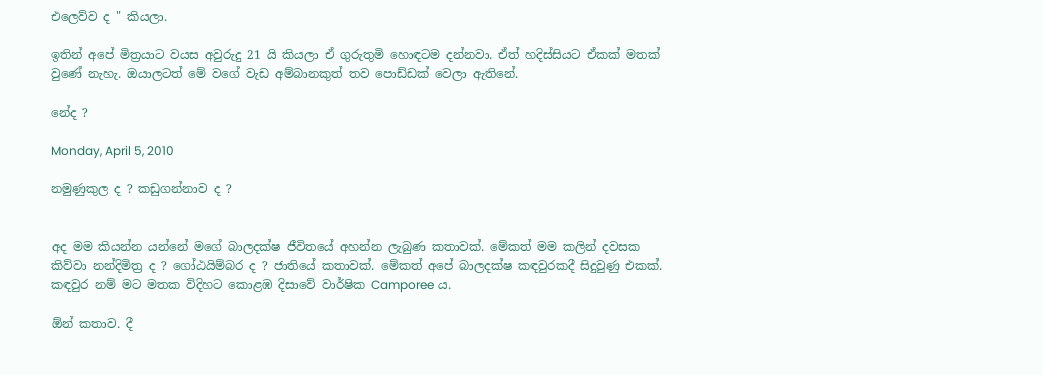එලෙව්ව ද " කියලා.

ඉතින් අපේ මිත්‍රයාට වයස අවුරුදු 21 යි කියලා ඒ ගුරුතුමි හොඳටම දන්නවා. ඒත් හදිස්සියට ඒකක් මතක් වුණේ නැහැ. ඔයාලටත් මේ වගේ වැඩ අම්බානකුත් තව පොඩ්ඩක් වෙලා ඇතිනේ.

නේද ?

Monday, April 5, 2010

නමුණුකුල ද ? කඩුගන්නාව ද ?


අද මම කියන්න යන්නේ මගේ බාලදක්ෂ ජීවිතයේ අහන්න ලැබුණ කතාවක්. මේකත් මම කලින් දවසක කිව්වා නන්දිමිත්‍ර ද ? ගෝඨයිම්බර ද ? ජාතියේ කතාවක්. මේකත් අපේ බාලදක්ෂ කඳවුරකදී සිදුවුණු එකක්. කඳවුර නම් මට මතක විදිහට කොළඹ දිසාවේ වාර්ෂික Camporee ය.

ඕන් කතාව. දී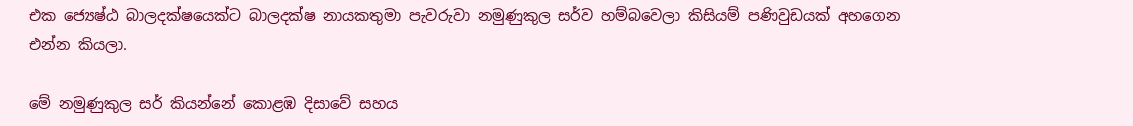එක ජ්‍යෙෂ්ඨ බාලදක්ෂයෙක්ට බාලදක්ෂ නායකතුමා පැවරුවා නමුණුකුල සර්ව හම්බවෙලා කිසියම් පණිවුඩයක් අහගෙන එන්න කියලා.

මේ නමුණුකුල සර් කියන්නේ කොළඹ දිසාවේ සහය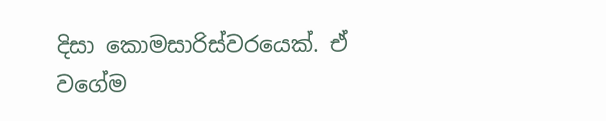දිසා කොමසාරිස්වරයෙක්. ඒ වගේම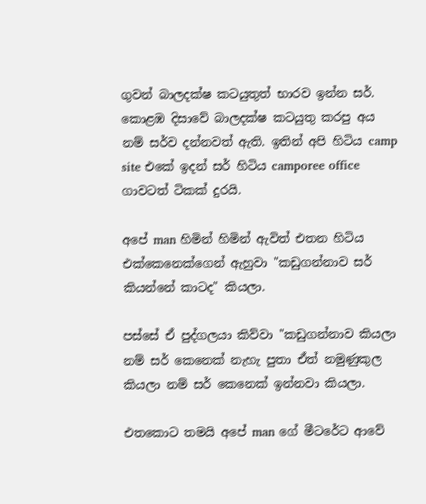ගුවන් බාලදක්ෂ කටයුතුත් භාරව ඉන්න සර්. කොළඹ දිසාවේ බාලදක්ෂ කටයුතු කරපු අය නම් සර්ව දන්නවත් ඇති. ඉතින් අපි හිටිය camp site එකේ ඉදන් සර් හිටිය camporee office ගාවටත් ටිකක් දුරයි.

අපේ man හිමින් හිමින් ඇවිත් එතන හිටිය එක්කෙනෙක්ගෙන් ඇහුවා "කඩුගන්නාව සර් කියන්නේ කාටද" කියලා.

පස්සේ ඒ පුද්ගලයා කිව්වා "කඩුගන්නාව කියලා නම් සර් කෙනෙක් නැහැ පුතා ඒත් නමුණුකුල කියලා නම් සර් කෙනෙක් ඉන්නවා කියලා.

එතකොට තමයි අපේ man ගේ මීටරේට ආවේ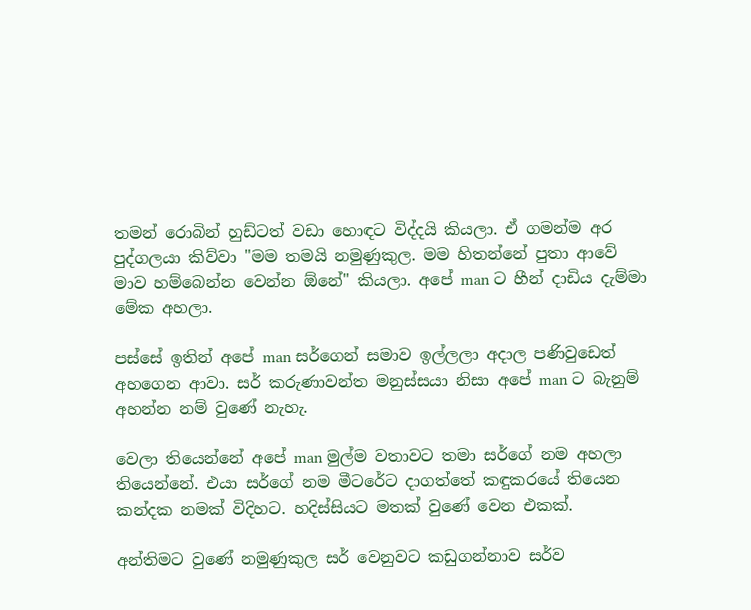තමන් රොබින් හුඩ්ටත් වඩා හොඳට විද්දයි කියලා. ඒ ගමන්ම අර පුද්ගලයා කිව්වා "මම තමයි නමුණුකුල. මම හිතන්නේ පුතා ආවේ මාව හම්බෙන්න වෙන්න ඕනේ" කියලා. අපේ man ට හීන් දාඩිය දැම්මා මේක අහලා.

පස්සේ ඉතින් අපේ man සර්ගෙන් සමාව ඉල්ලලා අදාල පණිවුඩෙත් අහගෙන ආවා. සර් කරුණාවන්ත මනුස්සයා නිසා අපේ man ට බැනුම් අහන්න නම් වුණේ නැහැ.

වෙලා තියෙන්නේ අපේ man මුල්ම වතාවට තමා සර්ගේ නම අහලා තියෙන්නේ. එයා සර්ගේ නම මීටරේට දාගත්තේ කඳුකරයේ තියෙන කන්දක නමක් විදිහට. හදිස්සියට මතක් වුණේ වෙන එකක්.

අන්තිමට වුණේ නමුණුකුල සර් වෙනුවට කඩුගන්නාව සර්ව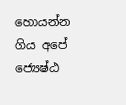හොයන්න ගිය අපේ ජ්‍යෙෂ්ඨ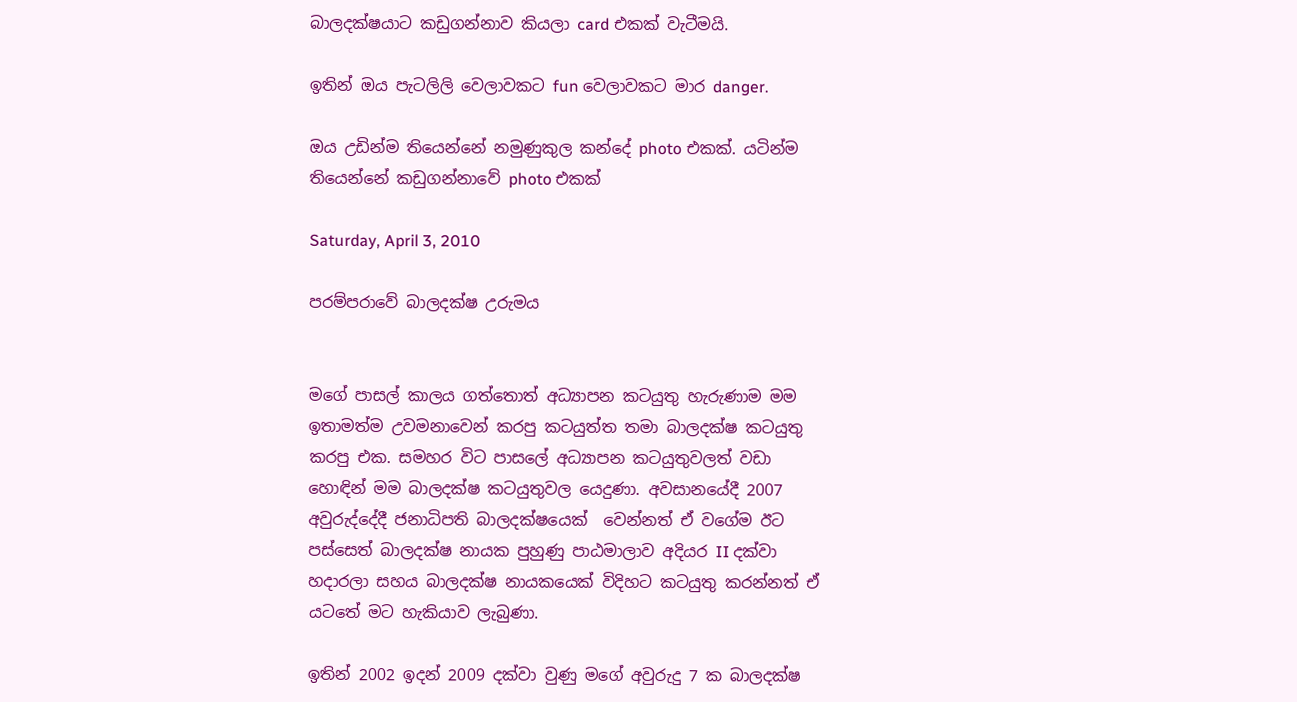බාලදක්ෂයාට කඩුගන්නාව කියලා card එකක් වැටීමයි.

ඉතින් ඔය පැටලිලි වෙලාවකට fun වෙලාවකට මාර danger.

ඔය උඩින්ම තියෙන්නේ නමුණුකුල කන්දේ photo එකක්. යටින්ම තියෙන්නේ කඩුගන්නාවේ photo එකක්

Saturday, April 3, 2010

පරම්පරාවේ බාලදක්ෂ උරුමය


මගේ පාසල් කාලය ගත්තොත් අධ්‍යාපන කටයුතු හැරුණාම මම ඉතාමත්ම උවමනාවෙන් කරපු කටයුත්ත තමා බාලදක්ෂ කටයුතු කරපු එක. සමහර විට පාසලේ අධ්‍යාපන කටයුතුවලත් වඩා හොඳින් මම බාලදක්ෂ කටයුතුවල යෙදුණා. අවසානයේදී 2007 අවුරුද්දේදී ජනාධිපති බාලදක්ෂයෙක්  වෙන්නත් ඒ වගේම ඊට පස්සෙත් බාලදක්ෂ නායක පුහුණු පාඨමාලාව අදියර II දක්වා හදාරලා සහය බාලදක්ෂ නායකයෙක් විදිහට කටයුතු කරන්නත් ඒ යටතේ මට හැකියාව ලැබුණා.

ඉතින් 2002 ඉදන් 2009 දක්වා වුණු මගේ අවුරුදු 7 ක බාලදක්ෂ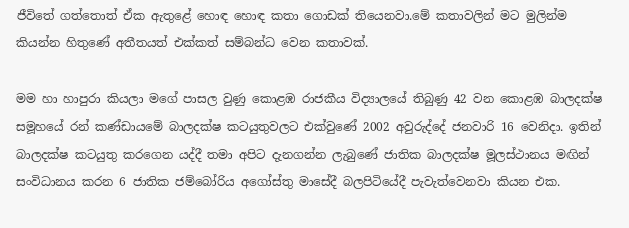ජීවිතේ ගත්තොත් ඒක ඇතුළේ හොඳ හොඳ කතා ගොඩක් තියෙනවා.මේ කතාවලින් මට මුලින්ම කියන්න හිතුණේ අතීතයත් එක්කත් සම්බන්ධ වෙන කතාවක්.

මම හා හාපුරා කියලා මගේ පාසල වුණු කොළඹ රාජකීය විද්‍යාලයේ තිබුණු 42 වන කොළඹ බාලදක්ෂ සමූහයේ රන් කණ්ඩායමේ බාලදක්ෂ කටයුතුවලට එක්වුණේ 2002 අවුරුද්දේ ජනවාරි 16 වෙනිදා. ඉතින් බාලදක්ෂ කටයුතු කරගෙන යද්දී තමා අපිට දැනගන්න ලැබුණේ ජාතික බාලදක්ෂ මූලස්ථානය මඟින් සංවිධානය කරන 6 ජාතික ජම්බෝරිය අගෝස්තු මාසේදී බලපිටියේදී පැවැත්වෙනවා කියන එක.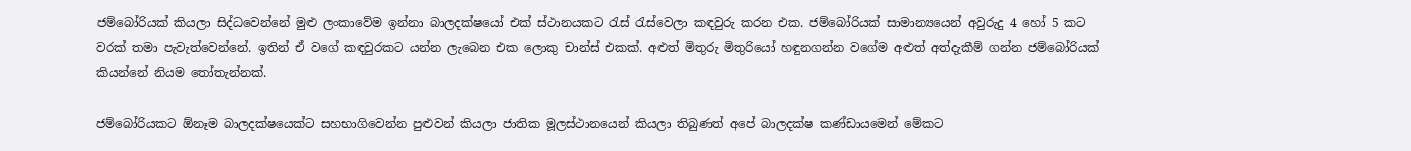ජම්බෝරියක් කියලා සිද්ධවෙන්නේ මුළු ලංකාවේම ඉන්නා බාලදක්ෂයෝ එක් ස්ථානයකට රැස් රැස්වෙලා කඳවුරු කරන එක. ජම්බෝරියක් සාමාන්‍යයෙන් අවුරුදු 4 හෝ 5 කට වරක් තමා පැවැත්වෙන්නේ. ඉතින් ඒ වගේ කඳවුරකට යන්න ලැබෙන එක ලොකු චාන්ස් එකක්. අළුත් මිතුරු මිතුරියෝ හඳුනගන්න වගේම අළුත් අත්දැකීම් ගන්න ජම්බෝරියක් කියන්නේ නියම තෝතැන්නක්.

ජම්බෝරියකට ඕනෑම බාලදක්ෂයෙක්ට සහභාගිවෙන්න පුළුවන් කියලා ජාතික මූලස්ථානයෙන් කියලා තිබුණත් අපේ බාලදක්ෂ කණ්ඩායමෙන් මේකට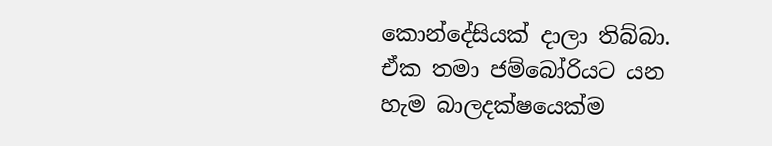කොන්දේසියක් දාලා තිබ්බා. ඒක තමා ජම්බෝරියට යන හැම බාලදක්ෂයෙක්ම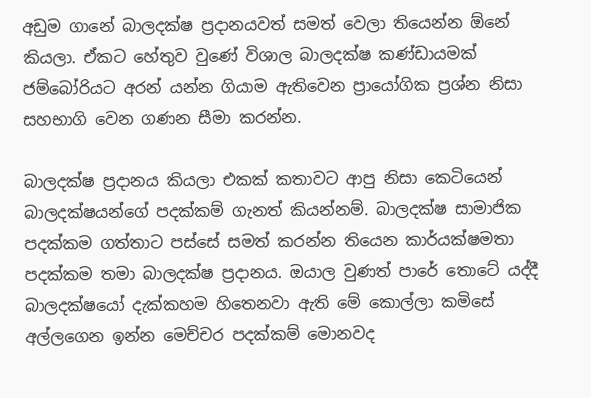අඩුම ගානේ බාලදක්ෂ ප්‍රදානයවත් සමත් වෙලා තියෙන්න ඕනේ කියලා. ඒකට හේතුව වුණේ විශාල බාලදක්ෂ කණ්ඩායමක් ජම්බෝරියට අරන් යන්න ගියාම ඇතිවෙන ප්‍රායෝගික ප්‍රශ්න නිසා සහභාගි වෙන ගණන සීමා කරන්න.

බාලදක්ෂ ප්‍රදානය කියලා එකක් කතාවට ආපු නිසා කෙටියෙන් බාලදක්ෂයන්ගේ පදක්කම් ගැනත් කියන්නම්. බාලදක්ෂ සාමාජික පදක්කම ගත්තාට පස්සේ සමත් කරන්න තියෙන කාර්යක්ෂමතා පදක්කම තමා බාලදක්ෂ ප්‍රදානය. ඔයාල වුණත් පාරේ තොටේ යද්දී බාලදක්ෂයෝ දැක්කහම හිතෙනවා ඇති මේ කොල්ලා කමිසේ අල්ලගෙන ඉන්න මෙච්චර පදක්කම් මොනවද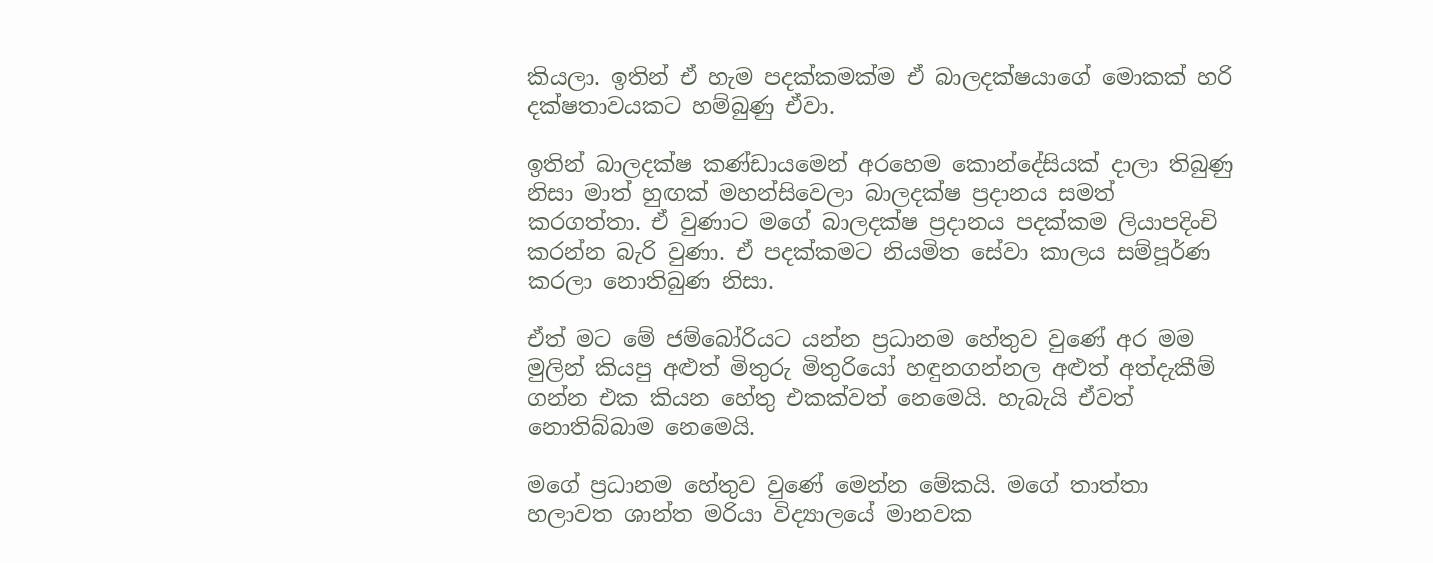කියලා. ඉතින් ඒ හැම පදක්කමක්ම ඒ බාලදක්ෂයාගේ මොකක් හරි දක්ෂතාවයකට හම්බුණු ඒවා.

ඉතින් බාලදක්ෂ කණ්ඩායමෙන් අරහෙම කොන්දේසියක් දාලා තිබුණු නිසා මාත් හුඟක් මහන්සිවෙලා බාලදක්ෂ ප්‍රදානය සමත් කරගත්තා. ඒ වුණාට මගේ බාලදක්ෂ ප්‍රදානය පදක්කම ලියාපදිංචි කරන්න බැරි වුණා. ඒ පදක්කමට නියමිත සේවා කාලය සම්පූර්ණ කරලා නොතිබුණ නිසා.

ඒත් මට මේ ජම්බෝරියට යන්න ප්‍රධානම හේතුව වුණේ අර මම මුලින් කියපු අළුත් මිතුරු මිතුරියෝ හඳුනගන්නල අළුත් අත්දැකීම් ගන්න එක කියන හේතු එකක්වත් නෙමෙයි. හැබැයි ඒවත් නොතිබ්බාම නෙමෙයි.

මගේ ප්‍රධානම හේතුව වුණේ මෙන්න මේකයි. මගේ තාත්තා හලාවත ශාන්ත මරියා විද්‍යාලයේ මානවක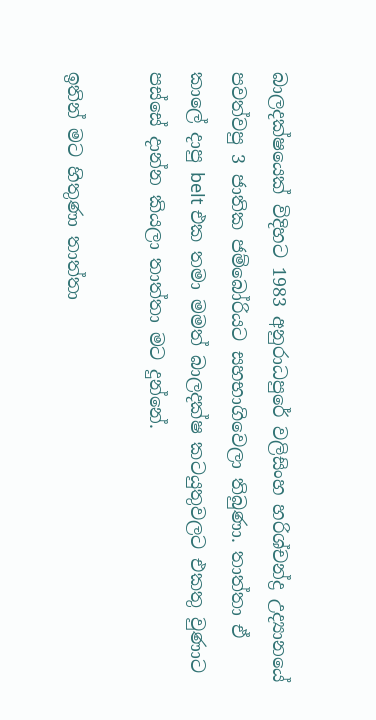බාලදක්ෂයෙක් විදිහට 1983 අනුරාධපුරේ වලිසිංහ හරිශ්චන්ද්‍ර උද්‍යානයේ පවත්වපු 3 ජාතික ජම්බෝරියට සහභාගිවෙලා තිබුණා. තාත්තා ඒ කාලේ දාපු belt එක තමා මමත් බාලදක්ෂ කටයුතුවලට එකතු වුණාට පස්සේ දාන්න කියලා තාත්තා මට දුන්නේ.

ඉතින් මට හිතුණා තාත්තා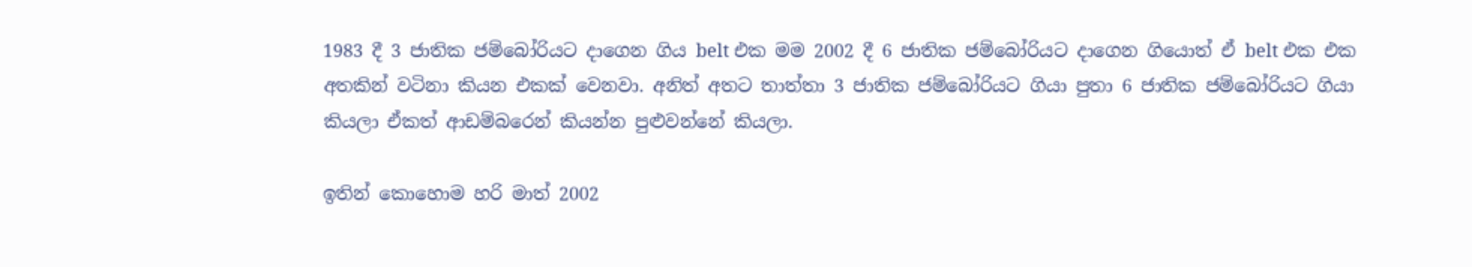1983 දී 3 ජාතික ජම්බෝරියට දාගෙන ගිය belt එක මම 2002 දී 6 ජාතික ජම්බෝරියට දාගෙන ගියොත් ඒ belt එක එක අතකින් වටිනා කියන එකක් වෙනවා. අනිත් අතට තාත්තා 3 ජාතික ජම්බෝරියට ගියා පුතා 6 ජාතික ජම්බෝරියට ගියා කියලා ඒකත් ආඩම්බරෙන් කියන්න පුළුවන්නේ කියලා.

ඉතින් කොහොම හරි මාත් 2002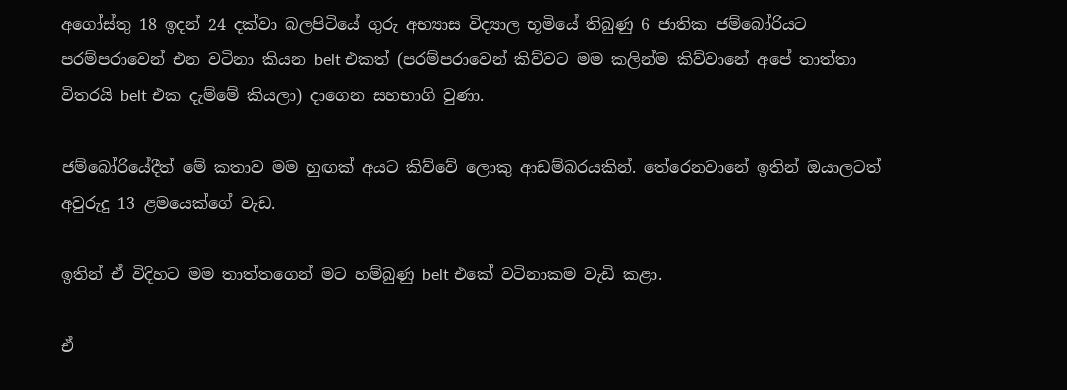අගෝස්තු 18 ඉදන් 24 දක්වා බලපිටියේ ගුරු අභ්‍යාස විද්‍යාල භූමියේ තිබුණු 6 ජාතික ජම්බෝරියට පරම්පරාවෙන් එන වටිනා කියන belt එකත් (පරම්පරාවෙන් කිව්වට මම කලින්ම කිව්වානේ අපේ තාත්තා විතරයි belt එක දැම්මේ කියලා) දාගෙන සහභාගි වුණා.

ජම්බෝරියේදීත් මේ කතාව මම හුඟක් අයට කිව්වේ ලොකු ආඩම්බරයකින්. තේරෙනවානේ ඉතින් ඔයාලටත් අවුරුදු 13 ළමයෙක්ගේ වැඩ.

ඉතින් ඒ විදිහට මම තාත්තගෙන් මට හම්බුණු belt එකේ වටිනාකම වැඩි කළා.

ඒ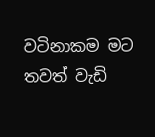වටිනාකම මට තවත් වැඩි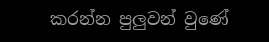කරන්න පුලුවන් වුණේ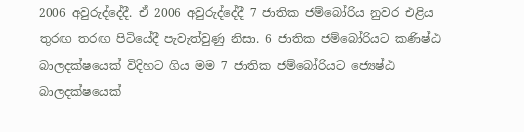2006 අවුරුද්දේදී. ඒ 2006 අවුරුද්දේදී 7 ජාතික ජම්බෝරිය නුවර එළිය තුරඟ තරඟ පිටියේදී පැවැත්වුණු නිසා. 6 ජාතික ජම්බෝරියට කණිෂ්ඨ බාලදක්ෂයෙක් විදිහට ගිය මම 7 ජාතික ජම්බෝරියට ජ්‍යෙෂ්ඨ බාලදක්ෂයෙක්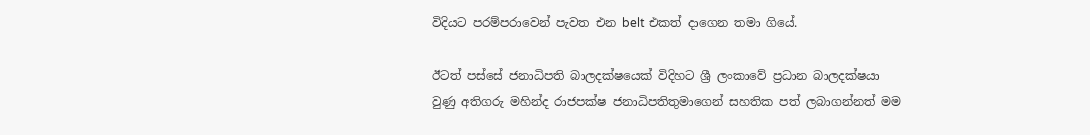විදියට පරම්පරාවෙන් පැවත එන belt එකත් දාගෙන තමා ගියේ.

ඊටත් පස්සේ ජනාධිපති බාලදක්ෂයෙක් විදිහට ශ්‍රී ලංකාවේ ප්‍රධාන බාලදක්ෂයා වුණු අතිගරු මහින්ද රාජපක්ෂ ජනාධිපතිතුමාගෙන් සහතික පත් ලබාගන්නත් මම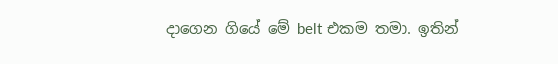දාගෙන ගියේ මේ belt එකම තමා. ඉතින්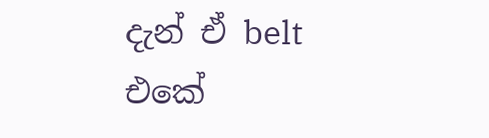දැන් ඒ belt එකේ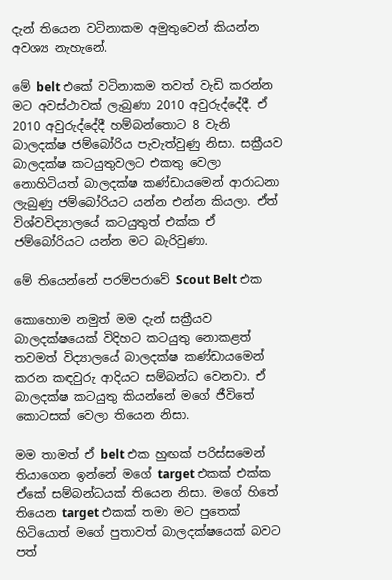දැන් තියෙන වටිනාකම අමුතුවෙන් කියන්න අවශ්‍ය නැහැනේ.

මේ belt එකේ වටිනාකම තවත් වැඩි කරන්න මට අවස්ථාවක් ලැබුණා 2010 අවුරුද්දේදී. ඒ 2010 අවුරුද්දේදී හම්බන්තොට 8 වැනි බාලදක්ෂ ජම්බෝරිය පැවැත්වුණු නිසා. සක්‍රීයව බාලදක්ෂ කටයුතුවලට එකතු වෙලා නොහිටියත් බාලදක්ෂ කණ්ඩායමෙන් ආරාධනා ලැබුණු ජම්බෝරියට යන්න එන්න කියලා. ඒත් විශ්වවිද්‍යාලයේ කටයුතුත් එක්ක ඒ ජම්බෝරියට යන්න මට බැරිවුණා.

මේ තියෙන්නේ පරම්පරාවේ Scout Belt එක

කොහොම නමුත් මම දැන් සක්‍රීයව බාලදක්ෂයෙක් විදිහට කටයුතු නොකළත් තවමත් විද්‍යාලයේ බාලදක්ෂ කණ්ඩායමෙන් කරන කඳවුරු ආදියට සම්බන්ධ වෙනවා. ඒ බාලදක්ෂ කටයුතු කියන්නේ මගේ ජීවිතේ කොටසක් වෙලා තියෙන නිසා.

මම තාමත් ඒ belt එක හුඟක් පරිස්සමෙන් තියාගෙන ඉන්නේ මගේ target එකක් එක්ක ඒකේ සම්බන්ධයක් තියෙන නිසා. මගේ හිතේ තියෙන target එකක් තමා මට පුතෙක් හිටියොත් මගේ පුතාවත් බාලදක්ෂයෙක් බවට පත්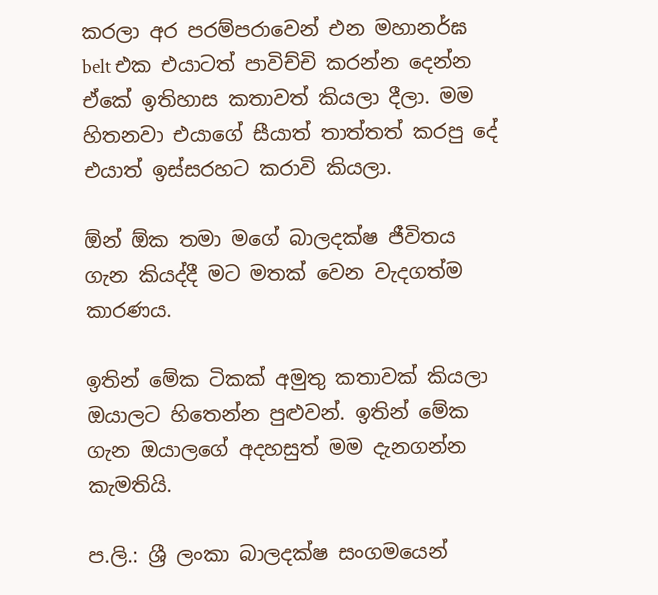කරලා අර පරම්පරාවෙන් එන මහානර්ඝ belt එක එයාටත් පාවිච්චි කරන්න දෙන්න ඒකේ ඉතිහාස කතාවත් කියලා දීලා. මම හිතනවා එයාගේ සීයාත් තාත්තත් කරපු දේ එයාත් ඉස්සරහට කරාවි කියලා.

ඕන් ඕක තමා මගේ බාලදක්ෂ ජීවිතය ගැන කියද්දී මට මතක් වෙන වැදගත්ම කාරණය.

ඉතින් මේක ටිකක් අමුතු කතාවක් කියලා ඔයාලට හිතෙන්න පුළුවන්. ඉතින් මේක ගැන ඔයාලගේ අදහසුත් මම දැනගන්න කැමතියි.

ප.ලි.: ශ්‍රී ලංකා බාලදක්ෂ සංගමයෙන්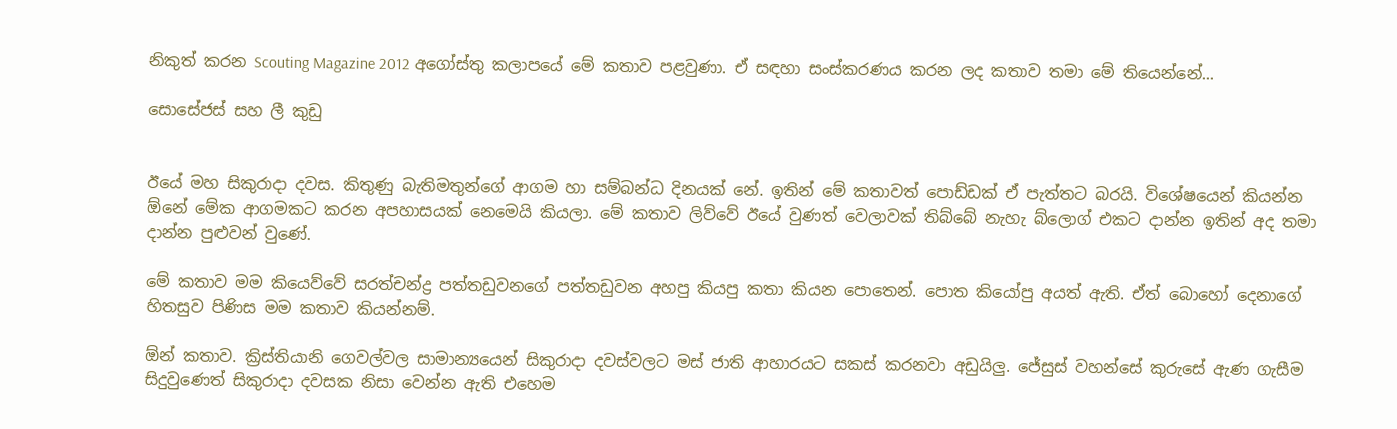නිකුත් කරන Scouting Magazine 2012 අගෝස්තු කලාපයේ මේ කතාව පළවුණා. ඒ සඳහා සංස්කරණය කරන ලද කතාව තමා මේ තියෙන්නේ...

සොසේජස් සහ ලී කුඩු


ඊයේ මහ සිකුරාදා දවස. කිතුණු බැතිමතුන්ගේ ආගම හා සම්බන්ධ දිනයක් නේ. ඉතින් මේ කතාවත් පොඩ්ඩක් ඒ පැත්තට බරයි. විශේෂයෙන් කියන්න ඕනේ මේක ආගමකට කරන අපහාසයක් නෙමෙයි කියලා. මේ කතාව ලිව්වේ ඊයේ වුණත් වෙලාවක් තිබ්බේ නැහැ බ්ලොග් එකට දාන්න ඉතින් අද තමා දාන්න පුළුවන් වුණේ.

මේ කතාව මම කියෙව්වේ සරත්චන්ද්‍ර පත්තඩුවනගේ පත්තඩුවන අහපු කියපු කතා කියන පොතෙන්. පොත කියෝපු අයත් ඇති. ඒත් බොහෝ දෙනාගේ හිතසුව පිණිස මම කතාව කියන්නම්.

ඕන් කතාව. ක්‍රිස්තියානි ගෙවල්වල සාමාන්‍යයෙන් සිකුරාදා දවස්වලට මස් ජාති ආහාරයට සකස් කරනවා අඩුයිලු. ජේසුස් වහන්සේ කුරුසේ ඇණ ගැසීම සිදුවුණෙත් සිකුරාදා දවසක නිසා වෙන්න ඇති එහෙම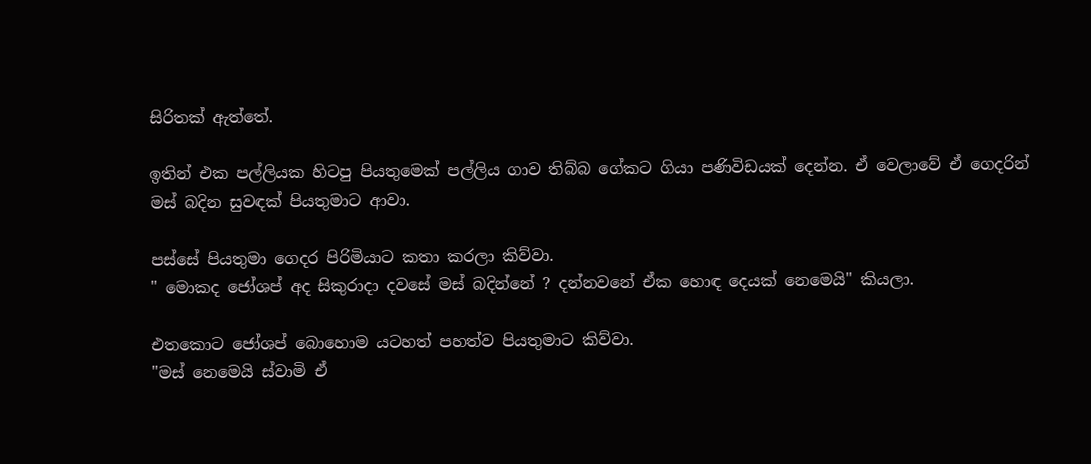සිරිතක් ඇත්තේ.

ඉතින් එක පල්ලියක හිටපු පියතුමෙක් පල්ලිය ගාව තිබ්බ ගේකට ගියා පණිවිඩයක් දෙන්න. ඒ වෙලාවේ ඒ ගෙදරින් මස් බදින සුවඳක් පියතුමාට ආවා.

පස්සේ පියතුමා ගෙදර පිරිමියාට කතා කරලා කිව්වා.
" මොකද ජෝශප් අද සිකුරාදා දවසේ මස් බදින්නේ ? දන්නවනේ ඒක හොඳ දෙයක් නෙමෙයි" කියලා.

එතකොට ජෝශප් බොහොම යටහත් පහත්ව පියතුමාට කිව්වා.
"මස් නෙමෙයි ස්වාමි ඒ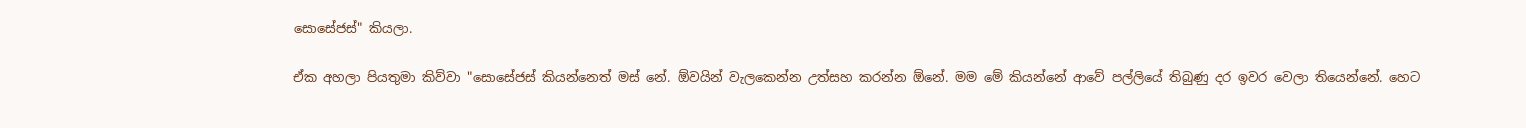සොසේජස්" කියලා.

ඒක අහලා පියතුමා කිව්වා "සොසේජස් කියන්නෙත් මස් නේ. ඕවයින් වැලකෙන්න උත්සහ කරන්න ඕනේ. මම මේ කියන්නේ ආවේ පල්ලියේ තිබුණු දර ඉවර වෙලා තියෙන්නේ. හෙට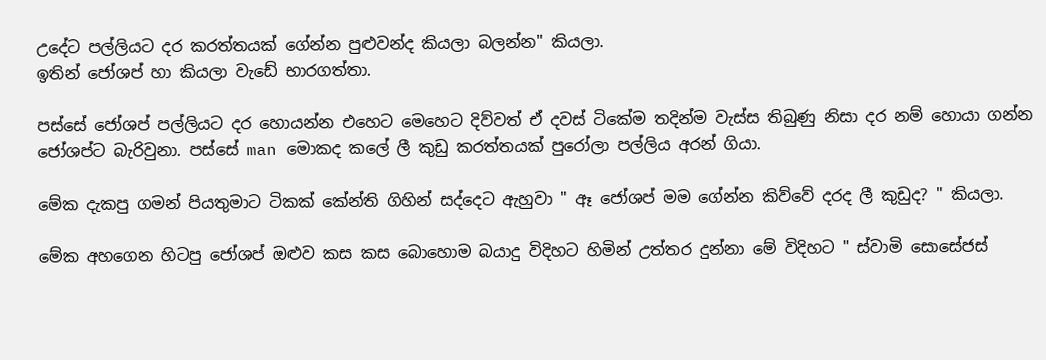උදේට පල්ලියට දර කරත්තයක් ගේන්න පුළුවන්ද කියලා බලන්න" කියලා.
ඉතින් ජෝශප් හා කියලා වැඩේ භාරගත්තා.

පස්සේ ජෝශප් පල්ලියට දර හොයන්න එහෙට මෙහෙට දිව්වත් ඒ දවස් ටිකේම තදින්ම වැස්ස තිබුණු නිසා දර නම් හොයා ගන්න ජෝශප්ට බැරිවුනා. පස්සේ man මොකද කලේ ලී කුඩු කරත්තයක් පුරෝලා පල්ලිය අරන් ගියා.

මේක දැකපු ගමන් පියතුමාට ටිකක් කේන්ති ගිහින් සද්දෙට ඇහුවා " ඈ ජෝශප් මම ගේන්න කිව්වේ දරද ලී කුඩුද? " කියලා.

මේක අහගෙන හිටපු ජෝශප් ඔළුව කස කස බොහොම බයාදු විදිහට හිමින් උත්තර දුන්නා මේ විදිහට " ස්වාමි සොසේජස්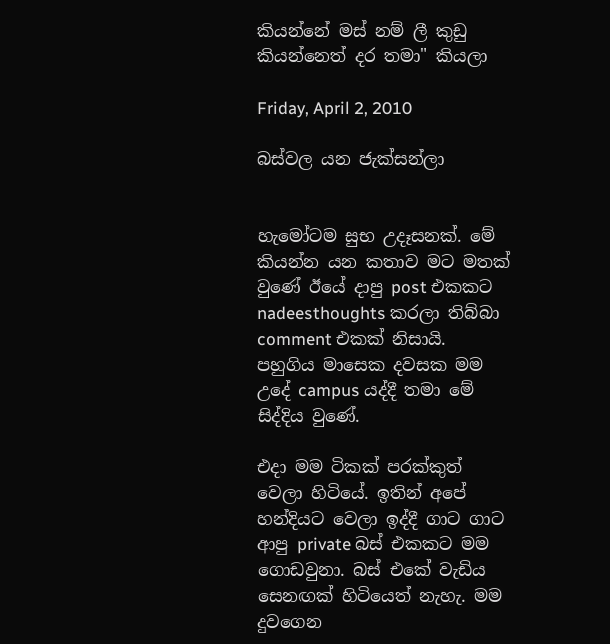කියන්නේ මස් නම් ලී කුඩු කියන්නෙත් දර තමා" කියලා

Friday, April 2, 2010

බස්වල යන ජැක්සන්ලා


හැමෝටම සුභ උදෑසනක්. මේ කියන්න යන කතාව මට මතක් වුණේ ඊයේ දාපු post එකකට nadeesthoughts කරලා තිබ්බා comment එකක් නිසායි. පහුගිය මාසෙක දවසක මම උදේ campus යද්දී තමා මේ සිද්දිය වුණේ.

එදා මම ටිකක් පරක්කුත් වෙලා හිටියේ. ඉතින් අපේ හන්දියට වෙලා ඉද්දී ගාට ගාට ආපු private බස් එකකට මම ගොඩවුනා. බස් එකේ වැඩිය සෙනඟක් හිටියෙත් නැහැ. මම දුවගෙන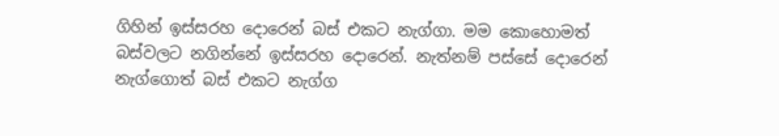ගිහින් ඉස්සරහ දොරෙන් බස් එකට නැග්ගා. මම කොහොමත් බස්වලට නගින්නේ ඉස්සරහ දොරෙන්. නැත්නම් පස්සේ දොරෙන් නැග්ගොත් බස් එකට නැග්ග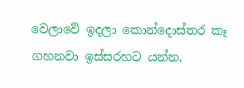වෙලාවේ ඉදලා කොන්දොස්තර කෑ ගහනවා ඉස්සරහට යන්න,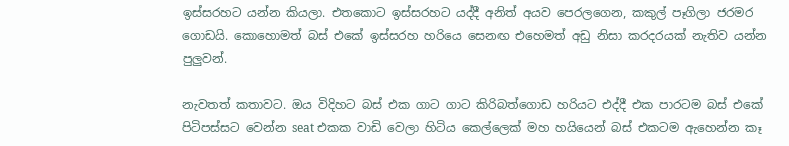ඉස්සරහට යන්න කියලා. එතකොට ඉස්සරහට යද්දී අනිත් අයව පෙරලගෙන, කකුල් පෑගිලා ජරමර ගොඩයි. කොහොමත් බස් එකේ ඉස්සරහ හරියෙ සෙනඟ එහෙමත් අඩු නිසා කරදරයක් නැතිව යන්න පුලුවන්.

නැවතත් කතාවට. ඔය විදිහට බස් එක ගාට ගාට කිරිබත්ගොඩ හරියට එද්දී එක පාරටම බස් එකේ පිටිපස්සට වෙන්න seat එකක වාඩි වෙලා හිටිය කෙල්ලෙක් මහ හයියෙන් බස් එකටම ඇහෙන්න කෑ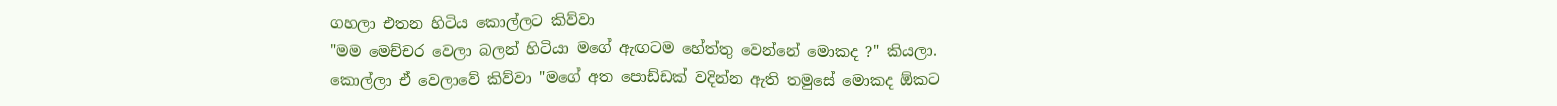ගහලා එතන හිටිය කොල්ලට කිව්වා
"මම මෙච්චර වෙලා බලන් හිටියා මගේ ඇඟටම හේත්තු වෙන්නේ මොකද ?" කියලා.
කොල්ලා ඒ වෙලාවේ කිව්වා "මගේ අත පොඩ්ඩක් වදින්න ඇති තමුසේ මොකද ඕකට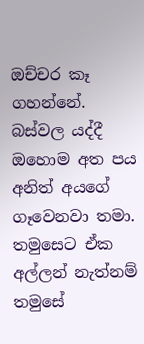ඔච්චර කෑ ගහන්නේ. බස්වල යද්දී ඔහොම අත පය අනිත් අයගේ ගෑවෙනවා තමා. තමුසෙට ඒක අල්ලන් නැත්නම් තමුසේ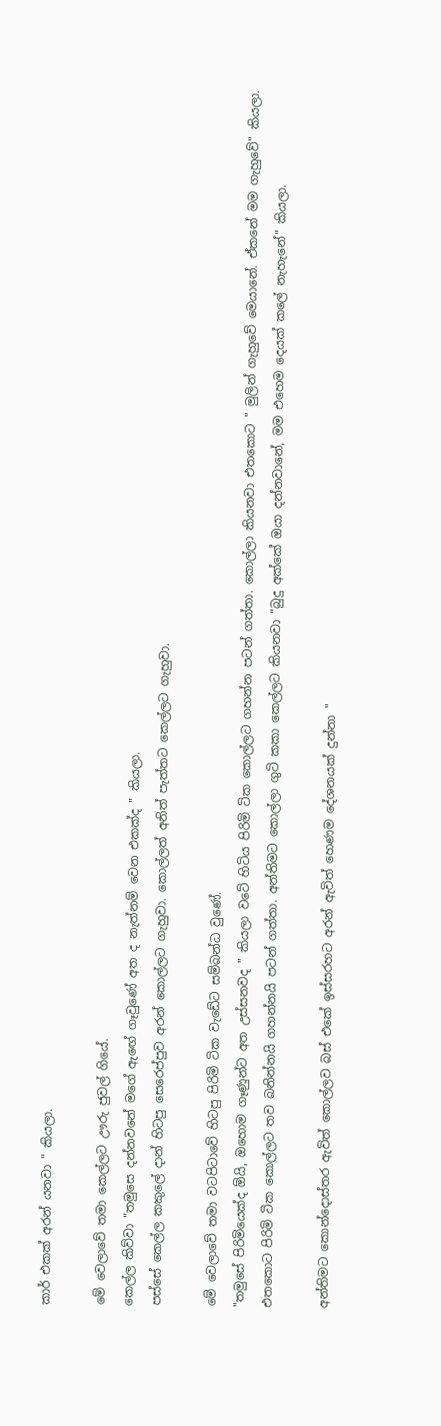කාර් එකක් අරන් යනවා " කියලා.

මේ වෙලාවේ තමා කෙල්ලට ඌරු ජුවල් ගියේ.
කෙල්ල කිව්වා "තමුසෙ දන්නවනේ මගේ ඇඟේ ගෑවුණේ අත ද නැත්නම් වෙන එකක්ද " කියලා.
පස්සේ කෙල්ල කකුලේ දාන් හිටපු සෙරෙප්පුව අරන් කොල්ලට ගැහුවා. කොල්ලත් අනිත් පැත්තට කෙල්ලට ගැහුවා.

මේ වෙලාවේ තමා වටපිටාවේ හිටපු පිරිමි ටික වැඩේට සම්බන්ධ වුණේ.
"තමුසේ පිරිමියෙක්ද ඕයි, ඔහොම ගෑණුන්ට අත උස්සනවද " කියලා වටේ හිටිය පිරිමි ටික කොල්ලට ගහන්න පටන් ගත්තා. කොල්ලා කියනවා එතකොට " මුලින් ගැහුවේ මෙයානේ. ඒකනේ මම ගැහුවේ" කියලා.
එතකොට පිරිමි ටික කොල්ලට තව බනින්නයි ගහන්නයි පටන් ගත්තා. අන්තිමට කොල්ලා ගුටි කකා කෙල්ලට කියනවා "බුදු අක්කේ ඔයා දන්නවානේ, මම එහෙම දෙයක් කලේ නැහැනේ" කියලා.

අන්තිමට කොන්දොස්තර ඇවිත් කොල්ලව බස් එකේ ඉස්සරහට අරන් ඇවිත් හෙණම දේශනයක් දුන්නා "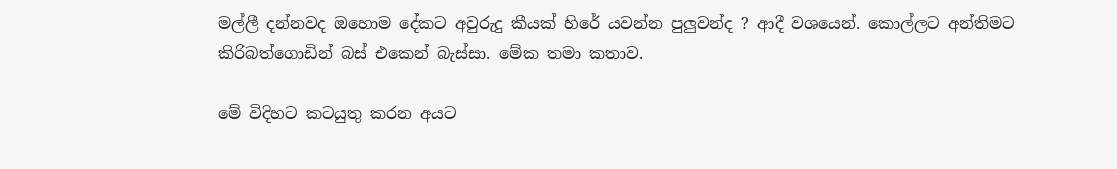මල්ලී දන්නවද ඔහොම දේකට අවුරුදු කීයක් හිරේ යවන්න පුලුවන්ද ? ආදී වශයෙන්. කොල්ලට අන්තිමට කිරිබත්ගොඩින් බස් එකෙන් බැස්සා. මේක තමා කතාව.

මේ විදිහට කටයුතු කරන අයට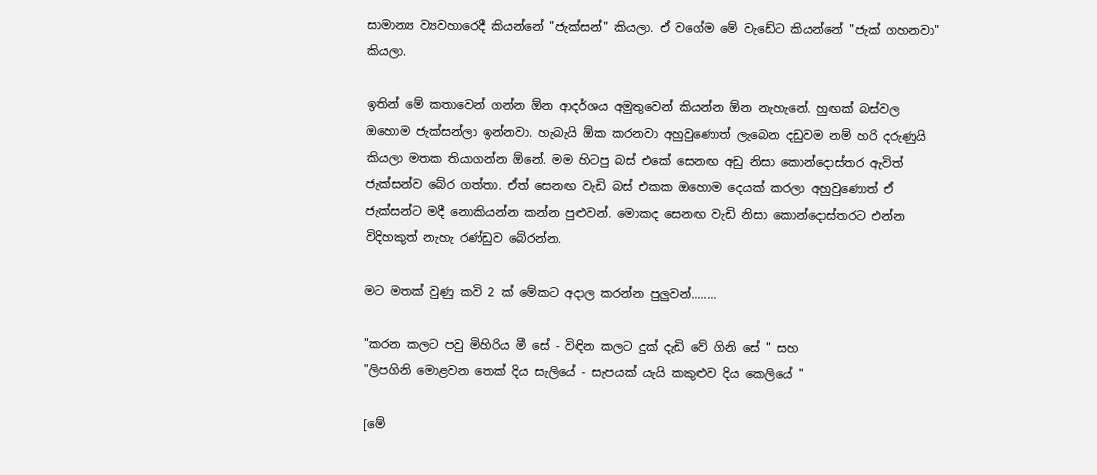සාමාන්‍ය ව්‍යවහාරෙදී කියන්නේ "ජැක්සන්" කියලා. ඒ වගේම මේ වැඩේට කියන්නේ "ජැක් ගහනවා" කියලා.

ඉතින් මේ කතාවෙන් ගන්න ඕන ආදර්ශය අමුතුවෙන් කියන්න ඕන නැහැනේ. හුඟක් බස්වල ඔහොම ජැක්සන්ලා ඉන්නවා. හැබැයි ඕක කරනවා අහුවුණොත් ලැබෙන දඩුවම නම් හරි දරුණුයි කියලා මතක තියාගන්න ඕනේ. මම හිටපු බස් එකේ සෙනඟ අඩු නිසා කොන්දොස්තර ඇවිත් ජැක්සන්ව බේර ගත්තා. ඒත් සෙනඟ වැඩි බස් එකක ඔහොම දෙයක් කරලා අහුවුණොත් ඒ ජැක්සන්ට මදී නොකියන්න කන්න පුළුවන්. මොකද සෙනඟ වැඩි නිසා කොන්දොස්තරට එන්න විදිහකුත් නැහැ රණ්ඩුව බේරන්න.

මට මතක් වුණු කවි 2 ක් මේකට අදාල කරන්න පුලුවන්........

"කරන කලට පවු මිහිරිය මී සේ - විඳින කලට දුක් දැඩි වේ ගිනි සේ " සහ
"ලිපගිනි මොළවන තෙක් දිය සැලියේ - සැපයක් යැයි කකුළුව දිය කෙලියේ "

[මේ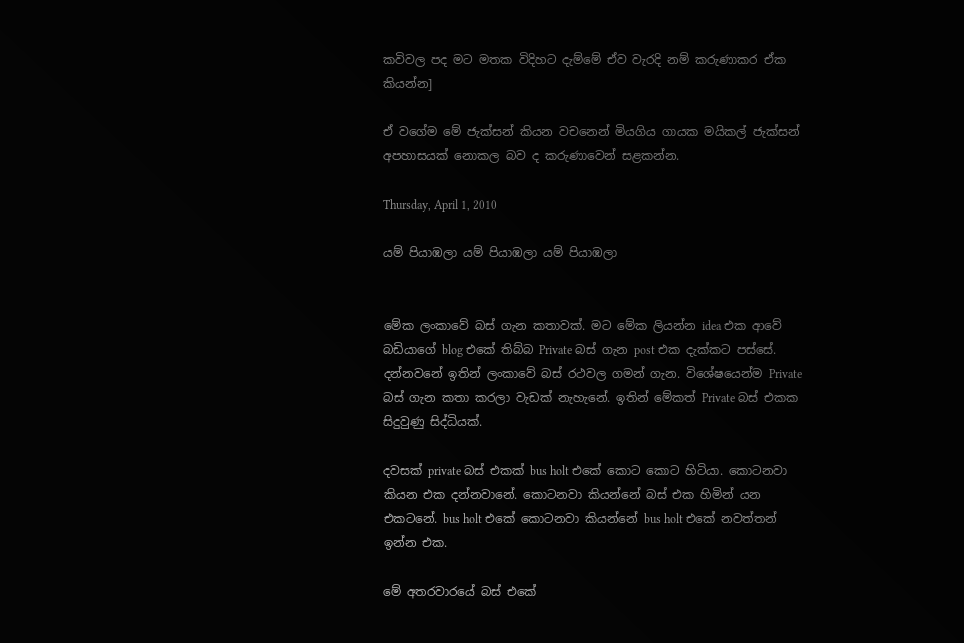කවිවල පද මට මතක විදිහට දැම්මේ ඒව වැරදි නම් කරුණාකර ඒක කියන්න]

ඒ වගේම මේ ජැක්සන් කියන වචනෙන් මියගිය ගායක මයිකල් ජැක්සන් අපහාසයක් නොකල බව ද කරුණාවෙන් සළකන්න.

Thursday, April 1, 2010

යම් පියාඹලා යම් පියාඹලා යම් පියාඹලා


මේක ලංකාවේ බස් ගැන කතාවක්. මට මේක ලියන්න idea එක ආවේ බඩියාගේ blog එකේ තිබ්බ Private බස් ගැන post එක දැක්කට පස්සේ. දන්නවනේ ඉතින් ලංකාවේ බස් රථවල ගමන් ගැන. විශේෂයෙන්ම Private බස් ගැන කතා කරලා වැඩක් නැහැනේ. ඉතින් මේකත් Private බස් එකක සිදුවුණු සිද්ධියක්.

දවසක් private බස් එකක් bus holt එකේ කොට කොට හිටියා. කොටනවා කියන එක දන්නවානේ. කොටනවා කියන්නේ බස් එක හිමින් යන එකටනේ. bus holt එකේ කොටනවා කියන්නේ bus holt එකේ නවත්තන් ඉන්න එක.

මේ අතරවාරයේ බස් එකේ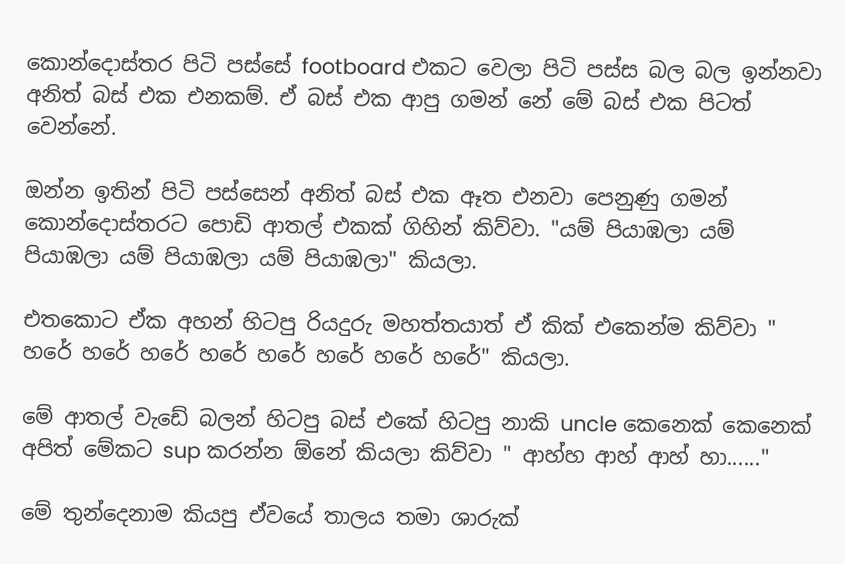කොන්දොස්තර පිටි පස්සේ footboard එකට වෙලා පිටි පස්ස බල බල ඉන්නවා අනිත් බස් එක එනකම්. ඒ බස් එක ආපු ගමන් නේ මේ බස් එක පිටත් වෙන්නේ.

ඔන්න ඉතින් පිටි පස්සෙන් අනිත් බස් එක ඈත එනවා පෙනුණු ගමන් කොන්දොස්තරට පොඩි ආතල් එකක් ගිහින් කිව්වා. "යම් පියාඹලා යම් පියාඹලා යම් පියාඹලා යම් පියාඹලා" කියලා.

එතකොට ඒක අහන් හිටපු රියදුරු මහත්තයාත් ඒ කික් එකෙන්ම කිව්වා " හරේ හරේ හරේ හරේ හරේ හරේ හරේ හරේ" කියලා.

මේ ආතල් වැඩේ බලන් හිටපු බස් එකේ හිටපු නාකි uncle කෙනෙක් කෙනෙක් අපිත් මේකට sup කරන්න ඕනේ කියලා කිව්වා " ආහ්හ ආහ් ආහ් හා......"

මේ තුන්දෙනාම කියපු ඒවයේ තාලය තමා ශාරුක්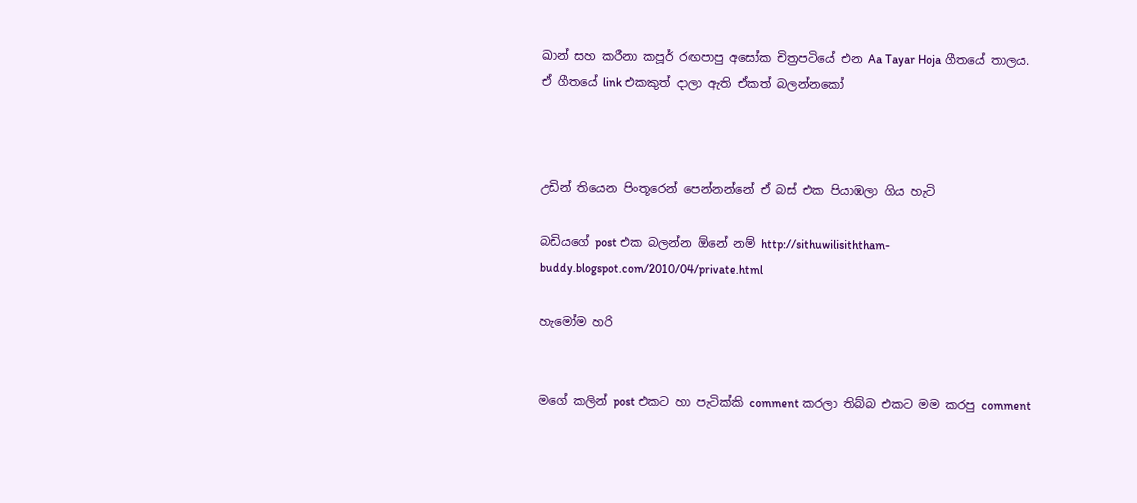ඛාන් සහ කරීනා කපූර් රඟපාපු අසෝක චිත්‍රපටියේ එන Aa Tayar Hoja ගීතයේ තාලය. ඒ ගීතයේ link එකකුත් දාලා ඇති ඒකත් බලන්නකෝ



උඩින් තියෙන පිංතූරෙන් පෙන්නන්නේ ඒ බස් එක පියාඹලා ගිය හැටි

බඩියගේ post එක බලන්න ඕනේ නම් http://sithuwilisiththam-buddy.blogspot.com/2010/04/private.html

හැමෝම හරි


මගේ කලින් post එකට හා පැටික්කි comment කරලා තිබ්බ එකට මම කරපු comment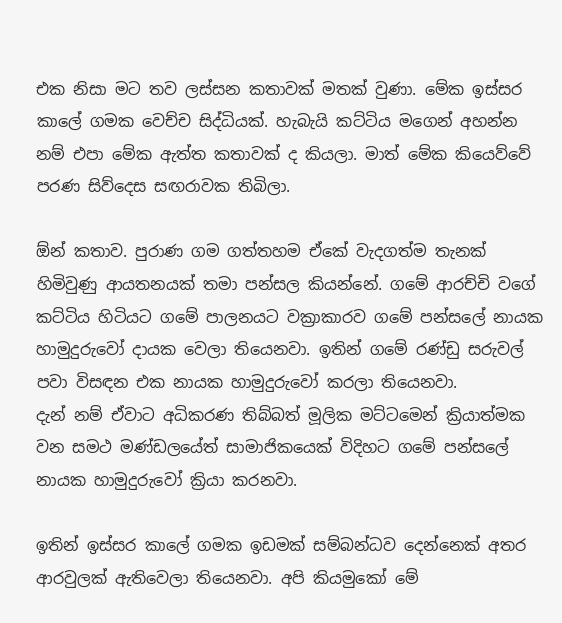එක නිසා මට තව ලස්සන කතාවක් මතක් වුණා. මේක ඉස්සර කාලේ ගමක වෙච්ච සිද්ධියක්. හැබැයි කට්ටිය මගෙන් අහන්න නම් එපා මේක ඇත්ත කතාවක් ද කියලා. මාත් මේක කියෙව්වේ පරණ සිව්දෙස සඟරාවක තිබිලා.

ඕන් කතාව. පුරාණ ගම ගත්තහම ඒකේ වැදගත්ම තැනක් හිමිවුණු ආයතනයක් තමා පන්සල කියන්නේ. ගමේ ආරච්චි වගේ කට්ටිය හිටියට ගමේ පාලනයට වක්‍රාකාරව ගමේ පන්සලේ නායක හාමුදුරුවෝ දායක වෙලා තියෙනවා. ඉතින් ගමේ රණ්ඩු සරුවල් පවා විසඳන එක නායක හාමුදුරුවෝ කරලා තියෙනවා.
දැන් නම් ඒවාට අධිකරණ තිබ්බත් මූලික මට්ටමෙන් ක්‍රියාත්මක වන සමථ මණ්ඩලයේත් සාමාජිකයෙක් විදිහට ගමේ පන්සලේ නායක හාමුදුරුවෝ ක්‍රියා කරනවා.

ඉතින් ඉස්සර කාලේ ගමක ඉඩමක් සම්බන්ධව දෙන්නෙක් අතර ආරවුලක් ඇතිවෙලා තියෙනවා. අපි කියමුකෝ මේ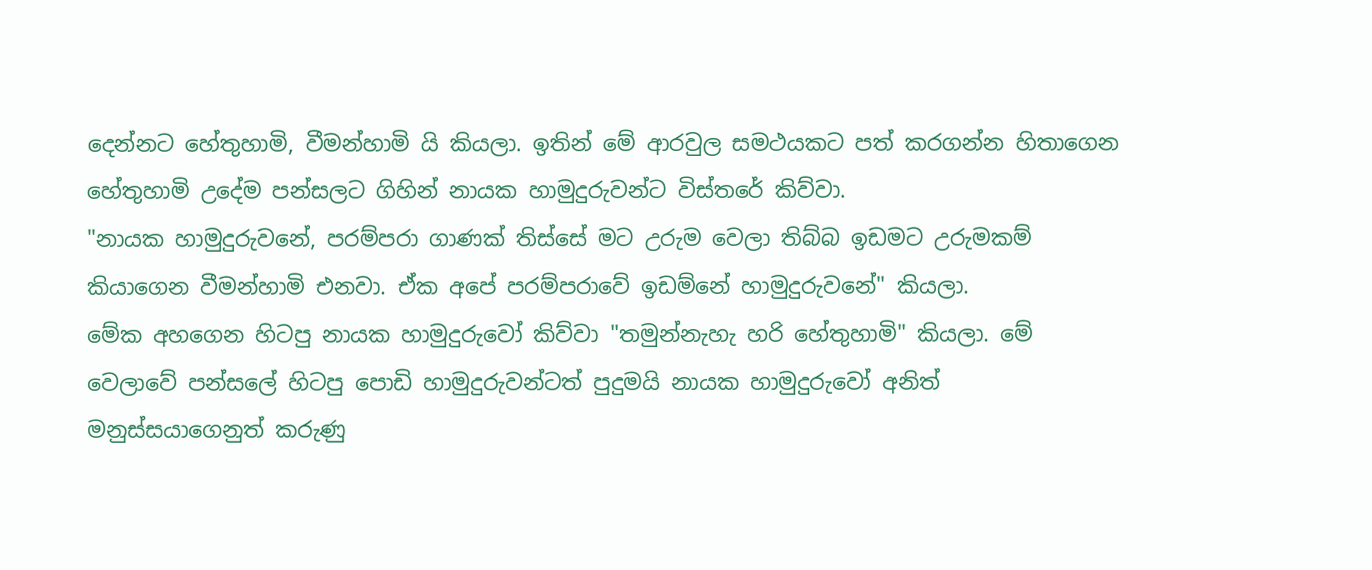දෙන්නට හේතුහාමි, වීමන්හාමි යි කියලා. ඉතින් මේ ආරවුල සමථයකට පත් කරගන්න හිතාගෙන හේතුහාමි උදේම පන්සලට ගිහින් නායක හාමුදුරුවන්ට විස්තරේ කිව්වා.
"නායක හාමුදුරුවනේ, පරම්පරා ගාණක් තිස්සේ මට උරුම වෙලා තිබ්බ ඉඩමට උරුමකම් කියාගෙන වීමන්හාමි එනවා. ඒක අපේ පරම්පරාවේ ඉඩම්නේ හාමුදුරුවනේ" කියලා.
මේක අහගෙන හිටපු නායක හාමුදුරුවෝ කිව්වා "තමුන්නැහැ හරි හේතුහාමි" කියලා. මේ වෙලාවේ පන්සලේ හිටපු පොඩි හාමුදුරුවන්ටත් පුදුමයි නායක හාමුදුරුවෝ අනිත් මනුස්සයාගෙනුත් කරුණු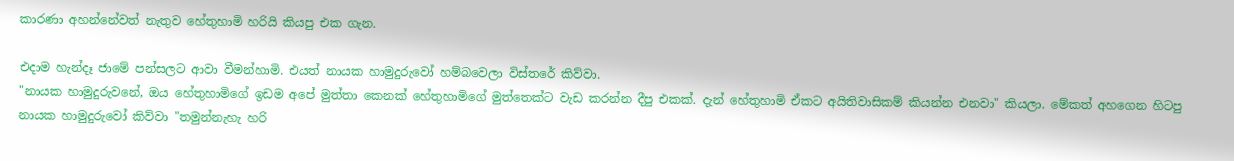කාරණා අහන්නේවත් නැතුව හේතුහාමි හරියි කියපු එක ගැන.

එදාම හැන්දෑ ජාමේ පන්සලට ආවා වීමන්හාමි. එයත් නායක හාමුදුරුවෝ හම්බවෙලා විස්තරේ කිව්වා.
"නායක හාමුදුරුවනේ, ඔය හේතුහාමිගේ ඉඩම අපේ මුත්තා කෙනක් හේතුහාමිගේ මුත්තෙක්ට වැඩ කරන්න දීපු එකක්. දැන් හේතුහාමි ඒකට අයිතිවාසිකම් කියන්න එනවා" කියලා. මේකත් අහගෙන හිටපු නායක හාමුදුරුවෝ කිව්වා "තමුන්නැහැ හරි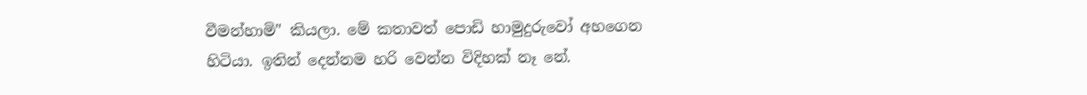වීමන්හාමි" කියලා. මේ කතාවත් පොඩි හාමුදුරුවෝ අහගෙන හිටියා. ඉතින් දෙන්නම හරි වෙන්න විදිහක් නෑ නේ.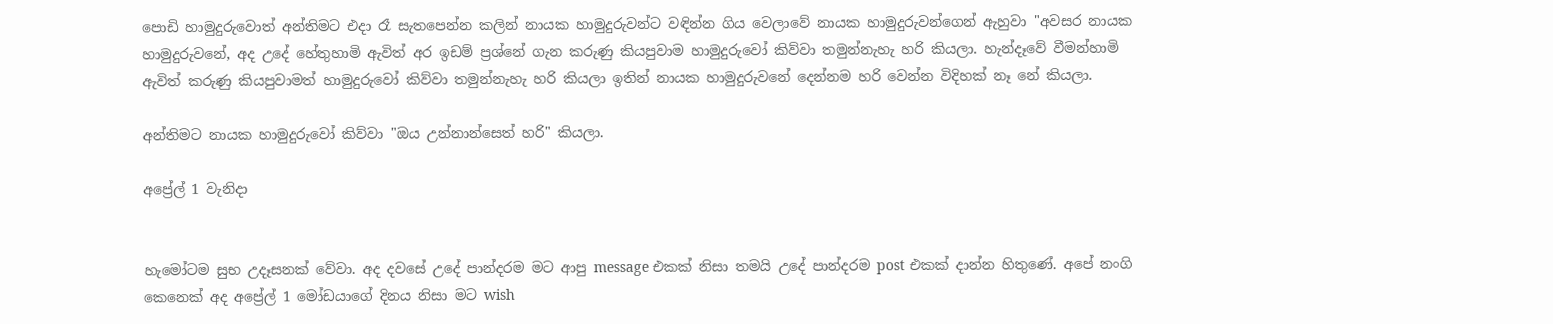පොඩි හාමුදුරුවොත් අන්තිමට එදා රෑ සැතපෙන්න කලින් නායක හාමුදුරුවන්ට වඳින්න ගිය වෙලාවේ නායක හාමුදුරුවන්ගෙන් ඇහුවා "අවසර නායක හාමුදුරුවනේ, අද උදේ හේතුහාමි ඇවිත් අර ඉඩම් ප්‍රශ්නේ ගැන කරුණු කියපුවාම හාමුදුරුවෝ කිව්වා තමුන්නැහැ හරි කියලා. හැන්දෑවේ වීමන්හාමි ඇවිත් කරුණු කියපුවාමත් හාමුදුරුවෝ කිව්වා තමුන්නැහැ හරි කියලා ඉතින් නායක හාමුදුරුවනේ දෙන්නම හරි වෙන්න විදිහක් නෑ නේ කියලා.

අන්තිමට නායක හාමුදුරුවෝ කිව්වා "ඔය උන්නාන්සෙත් හරි" කියලා.

අප්‍රේල් 1 වැනිදා


හැමෝටම සුභ උදෑසනක් වේවා. අද දවසේ උදේ පාන්දරම මට ආපු message එකක් නිසා තමයි උදේ පාන්දරම post එකක් දාන්න හිතුණේ. අපේ නංගි කෙනෙක් අද අප්‍රේල් 1 මෝඩයාගේ දිනය නිසා මට wish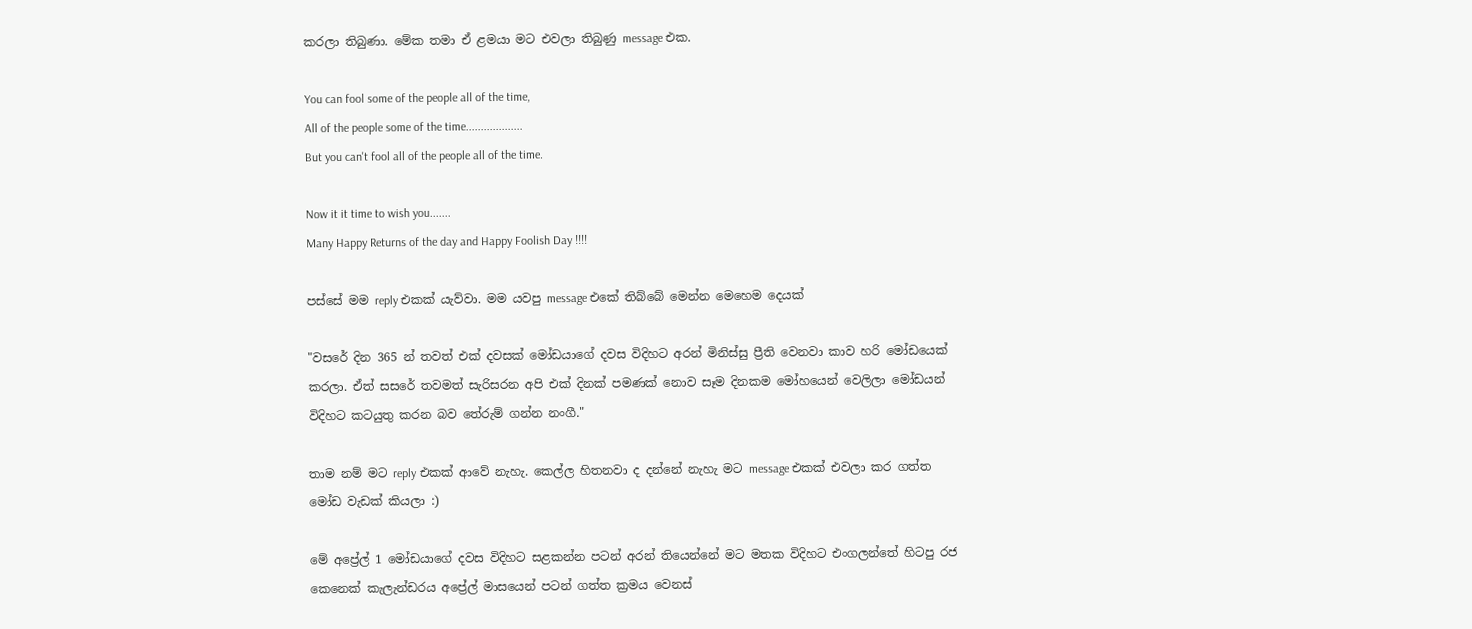කරලා තිබුණා. මේක තමා ඒ ළමයා මට එවලා තිබුණු message එක.

You can fool some of the people all of the time,
All of the people some of the time...................
But you can't fool all of the people all of the time.

Now it it time to wish you.......
Many Happy Returns of the day and Happy Foolish Day !!!!

පස්සේ මම reply එකක් යැව්වා. මම යවපු message එකේ තිබ්බේ මෙන්න මෙහෙම දෙයක්

"වසරේ දින 365 න් තවත් එක් දවසක් මෝඩයාගේ දවස විදිහට අරන් මිනිස්සු ප්‍රීති වෙනවා කාව හරි මෝඩයෙක් කරලා. ඒත් සසරේ තවමත් සැරිසරන අපි එක් දිනක් පමණක් නොව සෑම දිනකම මෝහයෙන් වෙලිලා මෝඩයන් විදිහට කටයුතු කරන බව තේරුම් ගන්න නංගී."

තාම නම් මට reply එකක් ආවේ නැහැ. කෙල්ල හිතනවා ද දන්නේ නැහැ මට message එකක් එවලා කර ගත්ත මෝඩ වැඩක් කියලා :)

මේ අප්‍රේල් 1 මෝඩයාගේ දවස විදිහට සළකන්න පටන් අරන් තියෙන්නේ මට මතක විදිහට එංගලන්තේ හිටපු රජ කෙනෙක් කැලැන්ඩරය අප්‍රේල් මාසයෙන් පටන් ගත්ත ක්‍රමය වෙනස්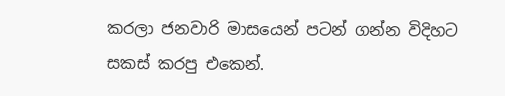කරලා ජනවාරි මාසයෙන් පටන් ගන්න විදිහට සකස් කරපු එකෙන්.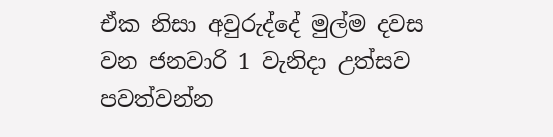ඒක නිසා අවුරුද්දේ මුල්ම දවස වන ජනවාරි 1 වැනිදා උත්සව පවත්වන්න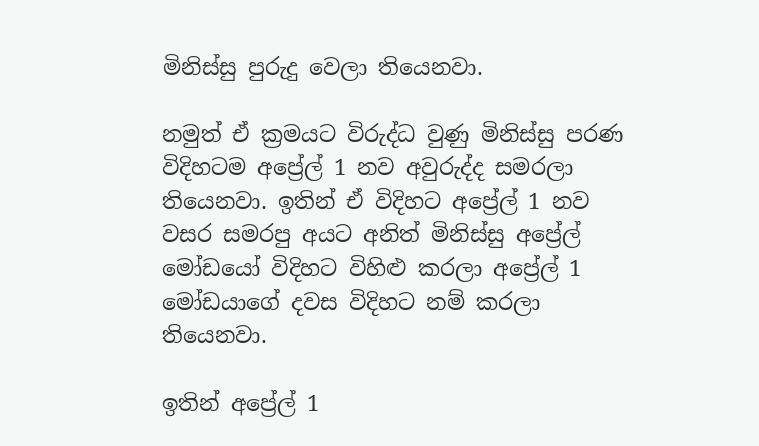මිනිස්සු පුරුදු වෙලා තියෙනවා.

නමුත් ඒ ක්‍රමයට විරුද්ධ වුණු මිනිස්සු පරණ විදිහටම අප්‍රේල් 1 නව අවුරුද්ද සමරලා තියෙනවා. ඉතින් ඒ විදිහට අප්‍රේල් 1 නව වසර සමරපු අයට අනිත් මිනිස්සු අප්‍රේල් මෝඩයෝ විදිහට විහිළු කරලා අප්‍රේල් 1 මෝඩයාගේ දවස විදිහට නම් කරලා තියෙනවා.

ඉතින් අප්‍රේල් 1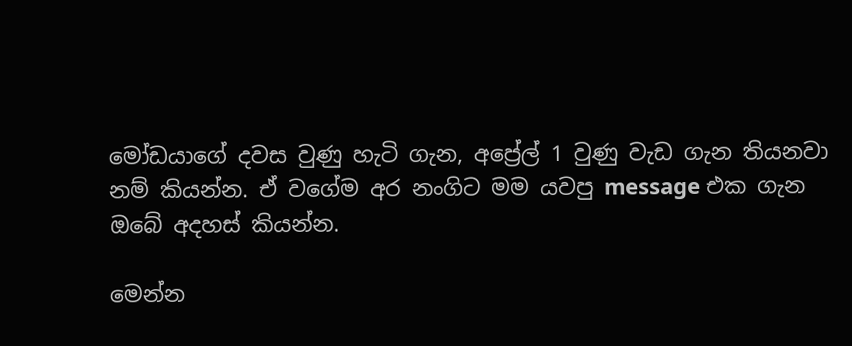මෝඩයාගේ දවස වුණු හැටි ගැන, අප්‍රේල් 1 වුණු වැඩ ගැන තියනවා නම් කියන්න. ඒ වගේම අර නංගිට මම යවපු message එක ගැන ඔබේ අදහස් කියන්න.

මෙන්න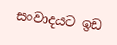සංවාදයට ඉඩ